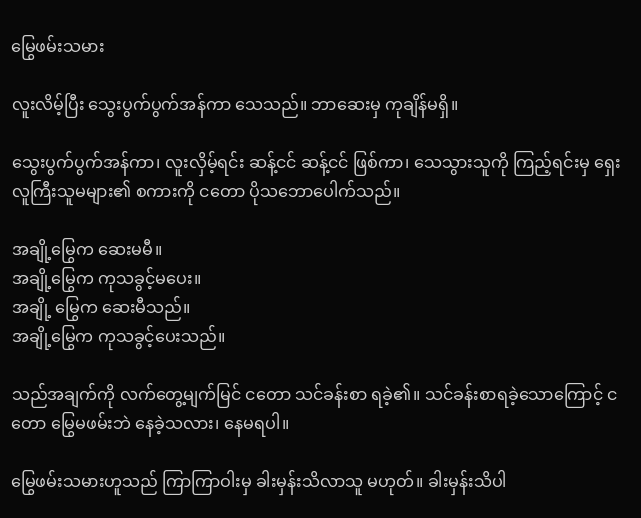မြွေဖမ်းသမား

လူးလိမ့်ပြီး သွေးပွက်ပွက်အန်ကာ သေသည်။ ဘာဆေးမှ ကုချိန်မရှိ။

သွေးပွက်ပွက်အန်ကာ၊ လူးလှိမ့်ရင်း ဆန့်ငင် ဆန့်ငင် ဖြစ်ကာ၊ သေသွားသူကို ကြည့်ရင်းမှ ရှေးလူကြီးသူမများ၏ စကားကို ငတော ပိုသဘောပေါက်သည်။

အချို့မြွေက ဆေးမမီ။
အချို့မြွေက ကုသခွင့်မပေး။
အချို့ မြွေက ဆေးမီသည်။
အချို့မြွေက ကုသခွင့်ပေးသည်။

သည်အချက်ကို လက်တွေ့မျက်မြင် ငတော သင်ခန်းစာ ရခဲ့၏။ သင်ခန်းစာရခဲ့သောကြောင့် ငတော မြွေမဖမ်းဘဲ နေခဲ့သလား၊ နေမရပါ။

မြွေဖမ်းသမားဟူသည် ကြာကြာဝါးမှ ခါးမှန်းသိလာသူ မဟုတ်။ ခါးမှန်းသိပါ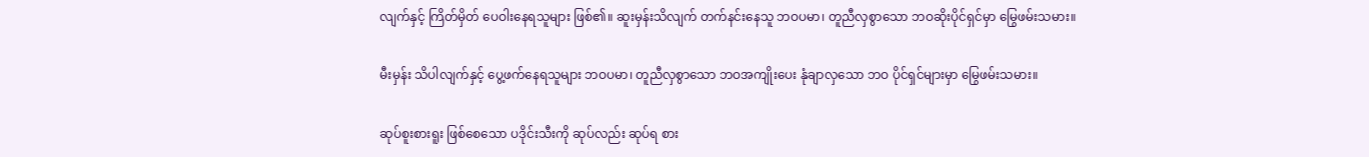လျက်နှင့် ကြိတ်မှိတ် ပေဝါးနေရသူများ ဖြစ်၏။ ဆူးမှန်းသိလျက် တက်နင်းနေသူ ဘဝပမာ၊ တူညီလှစွာသော ဘဝဆိုးပိုင်ရှင်မှာ မြွေဖမ်းသမား။

မီးမှန်း သိပါလျက်နှင့် ပွေ့ဖက်နေရသူများ ဘဝပမာ၊ တူညီလှစွာသော ဘဝအကျိုးပေး နုံချာလှသော ဘဝ ပိုင်ရှင်များမှာ မြွေဖမ်းသမား။

ဆုပ်စူးစားရူး ဖြစ်စေသော ပဒိုင်းသီးကို ဆုပ်လည်း ဆုပ်ရ စား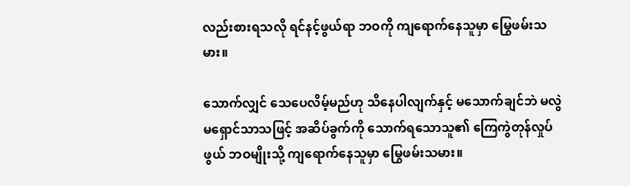လည်းစားရသလို ရင်နင့်ဖွယ်ရာ ဘဝကို ကျရောက်နေသူမှာ မြွေဖမ်းသမား။

သောက်လျှင် သေပေလိမ့်မည်ဟု သိနေပါလျက်နှင့် မသောက်ချင်ဘဲ မလွဲမရှောင်သာသဖြင့် အဆိပ်ခွက်ကို သောက်ရသောသူ၏ ကြေကွဲတုန်လှုပ်ဖွယ် ဘဝမျိုးသို့ ကျရောက်နေသူမှာ မြွေဖမ်းသမား။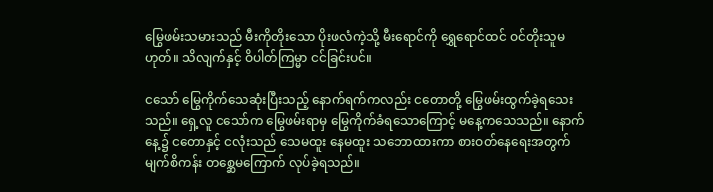မြွေဖမ်းသမားသည် မီးကိုတိုးသော ပိုးဖလံကဲ့သို့ မီးရောင်ကို ရွှေရောင်ထင် ဝင်တိုးသူမဟုတ်။ သိလျက်နှင့် ဝိပါတ်ကြမ္မာ ငင်ခြင်းပင်။

ငသော် မြွေကိုက်သေဆုံးပြီးသည့် နောက်ရက်ကလည်း ငတောတို့ မြွေဖမ်းထွက်ခဲ့ရသေးသည်။ ရှေ့လူ ငသော်က မြွေဖမ်းရာမှ မြွေကိုက်ခံရသောကြောင့် မနေ့ကသေသည်။ နောက်နေ့၌ ငတောနှင့် ငလုံးသည် သေမထူး နေမထူး သဘောထားကာ စားဝတ်နေရေးအတွက် မျက်စိကန်း တစ္ဆေမကြောက် လုပ်ခဲ့ရသည်။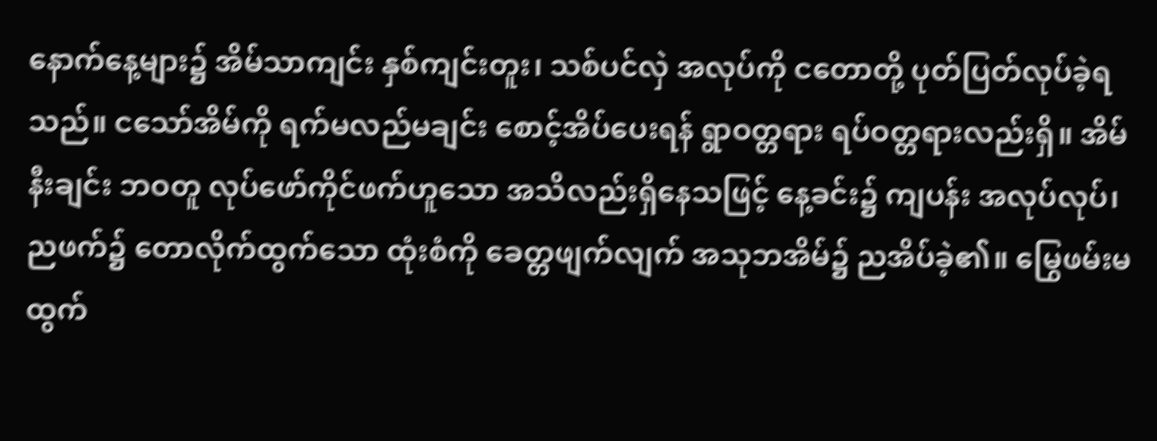နောက်နေ့များ၌ အိမ်သာကျင်း နှစ်ကျင်းတူး၊ သစ်ပင်လှဲ အလုပ်ကို ငတောတို့ ပုတ်ပြတ်လုပ်ခဲ့ရသည်။ ငသော်အိမ်ကို ရက်မလည်မချင်း စောင့်အိပ်ပေးရန် ရွာဝတ္တရား ရပ်ဝတ္တရားလည်းရှိ။ အိမ်နီးချင်း ဘဝတူ လုပ်ဖော်ကိုင်ဖက်ဟူသော အသိလည်းရှိနေသဖြင့် နေ့ခင်း၌ ကျပန်း အလုပ်လုပ်၊ ညဖက်၌ တောလိုက်ထွက်သော ထုံးစံကို ခေတ္တဖျက်လျက် အသုဘအိမ်၌ ညအိပ်ခဲ့၏။ မြွေဖမ်းမထွက်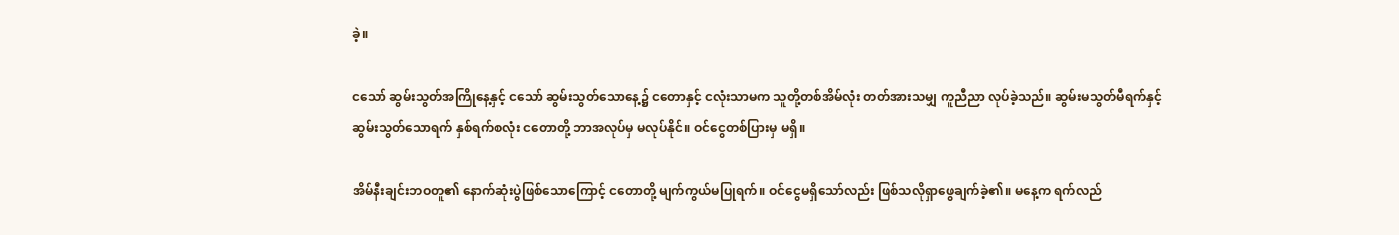ခဲ့။

ငသော် ဆွမ်းသွတ်အကြိုနေ့နှင့် ငသော် ဆွမ်းသွတ်သောနေ့၌ ငတောနှင့် ငလုံးသာမက သူတို့တစ်အိမ်လုံး တတ်အားသမျှ ကူညီညာ လုပ်ခဲ့သည်။ ဆွမ်းမသွတ်မီရက်နှင့် ဆွမ်းသွတ်သောရက် နှစ်ရက်စလုံး ငတောတို့ ဘာအလုပ်မှ မလုပ်နိုင်။ ဝင်ငွေတစ်ပြားမှ မရှိ။

အိမ်နီးချင်းဘဝတူ၏ နောက်ဆုံးပွဲဖြစ်သောကြောင့် ငတောတို့ မျက်ကွယ်မပြုရက်။ ဝင်ငွေမရှိသော်လည်း ဖြစ်သလိုရှာဖွေချက်ခဲ့၏။ မနေ့က ရက်လည်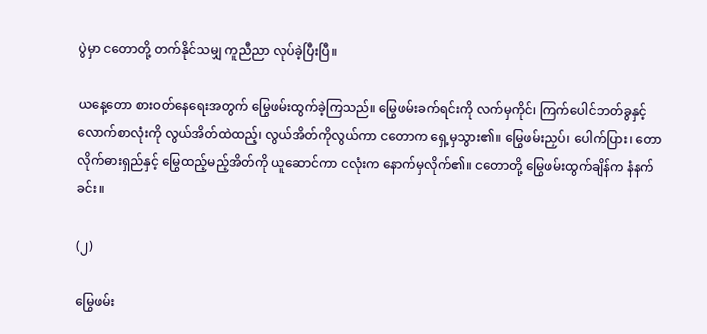ပွဲမှာ ငတောတို့ တက်နိုင်သမျှ ကူညီညာ လုပ်ခဲ့ပြီးပြီ။

ယနေ့တော စားဝတ်နေရေးအတွက် မြွေဖမ်းထွက်ခဲ့ကြသည်။ မြွေဖမ်းခက်ရင်းကို လက်မှကိုင်၊ ကြက်ပေါင်ဘတ်ခွနှင့် လောက်စာလုံးကို လွယ်အိတ်ထဲထည့်၊ လွယ်အိတ်ကိုလွယ်ကာ ငတောက ရှေ့မှသွား၏။ မြွေဖမ်းညှပ်၊ ပေါက်ပြား၊ တောလိုက်ဓားရှည်နှင့် မြွေထည့်မည့်အိတ်ကို ယူဆောင်ကာ ငလုံးက နောက်မှလိုက်၏။ ငတောတို့ မြွေဖမ်းထွက်ချိန်က နံနက်ခင်း။

(၂)

မြွေဖမ်း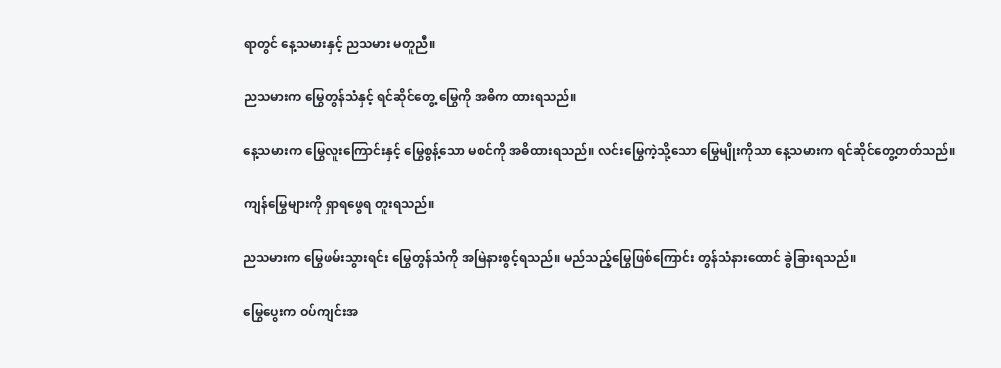ရာတွင် နေ့သမားနှင့် ညသမား မတူညီ။

ညသမားက မြွေတွန်သံနှင့် ရင်ဆိုင်တွေ့ မြွေကို အဓိက ထားရသည်။

နေ့သမားက မြွေလူးကြောင်းနှင့် မြွေစွန့်သော မစင်ကို အဓိထားရသည်။ လင်းမြွေကဲ့သို့သော မြွေမျိုးကိုသာ နေ့သမားက ရင်ဆိုင်တွေ့တတ်သည်။

ကျန်မြွေများကို ရှာရဖွေရ တူးရသည်။

ညသမားက မြွေဖမ်းသွားရင်း မြွေတွန်သံကို အမြဲနားစွင့်ရသည်။ မည်သည့်မြွေဖြစ်ကြောင်း တွန်သံနားထောင် ခွဲခြားရသည်။

မြွေပွေးက ဝပ်ကျင်းအ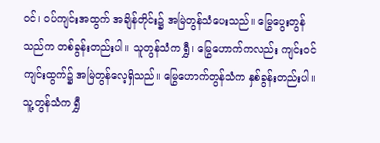ဝင်၊ ဝပ်ကျင်းအထွက် အချိန်တိုင်း၌ အမြဲတွန်သံပေးသည်။ မြွေပွေးတွန်သည်က တစ်ခွန်းတည်းပါ။ သူတွန်သံက ရွှီ၊ မြွေဟောက်ကလည်း ကျင်းဝင် ကျင်းထွက်၌ အမြဲတွန်လေ့ရှိသည်။ မြွေဟောက်တွန်သံက နှစ်ခွန်းတည်းပါ။ သူ့တွန်သံက ရွှီ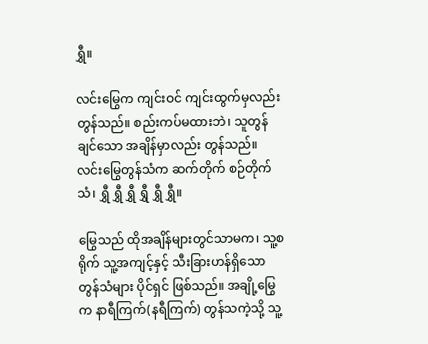ရွှီ။

လင်းမြွေက ကျင်းဝင် ကျင်းထွက်မှလည်း တွန်သည်။ စည်းကပ်မထားဘဲ၊ သူတွန်ချင်သော အချိန်မှာလည်း တွန်သည်။ လင်းမြွေတွန်သံက ဆက်တိုက် စဉ်တိုက်သံ၊ ရွှီ ရွှီ ရွှီ ရွှီ ရွှီ ရွှီ။

မြွေသည် ထိုအချိန်များတွင်သာမက၊ သူ့စရိုက် သူ့အကျင့်နှင့် သီးခြားဟန်ရှိသော တွန်သံများ ပိုင်ရှင် ဖြစ်သည်။ အချို့မြွေက နာရီကြက်(နရီကြက်) တွန်သကဲ့သို့ သူ့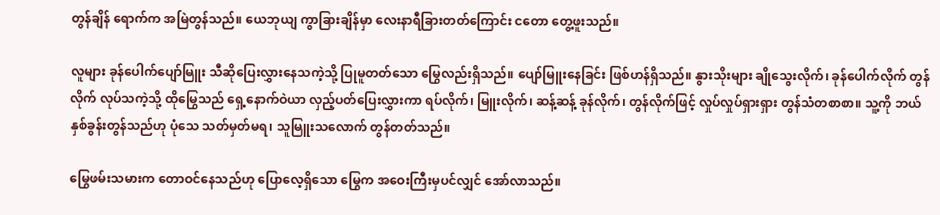တွန်ချိန် ရောက်က အမြဲတွန်သည်။ ယေဘုယျ ကွာခြားချိန်မှာ လေးနာရီခြားတတ်ကြောင်း ငတော တွေ့ဖူးသည်။

လူများ ခုန်ပေါက်ပျော်မြူး သီဆိုပြေးလွှားနေသကဲ့သို့ ပြုမူတတ်သော မြွေလည်းရှိသည်။ ပျော်မြူးနေခြင်း ဖြစ်ဟန်ရှိသည်။ နွားသိုးများ ချိုသွေးလိုက်၊ ခုန်ပေါက်လိုက် တွန်လိုက် လုပ်သကဲ့သို့ ထိုမြွေသည် ရှေ့နောက်ဝဲယာ လှည့်ပတ်ပြေးလွှားကာ ရပ်လိုက်၊ မြူးလိုက်၊ ဆန့်ဆန့် ခုန်လိုက်၊ တွန်လိုက်ဖြင့် လှုပ်လှုပ်ရှားရှား တွန်သံတစာစာ။ သူ့ကို ဘယ်နှစ်ခွန်းတွန်သည်ဟု ပုံသေ သတ်မှတ်မရ၊ သူမြူးသလောက် တွန်တတ်သည်။

မြွေဖမ်းသမားက တောဝင်နေသည်ဟု ပြောလေ့ရှိသော မြွေက အဝေးကြီးမှပင်လျှင် အော်လာသည်။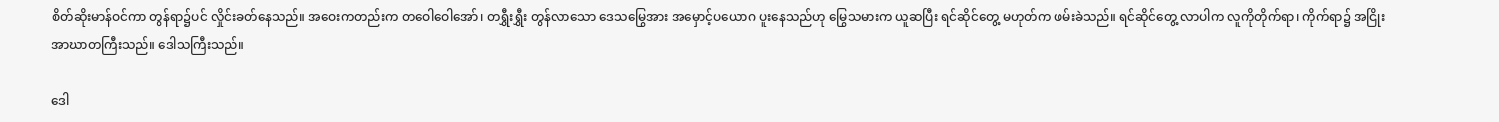စိတ်ဆိုးမာန်ဝင်ကာ တွန်ရာ၌ပင် လှိုင်းခတ်နေသည်။ အဝေးကတည်းက တဝေါဝေါအော်၊ တရွှီးရွှီး တွန်လာသော ဒေသမြွေအား အမှောင့်ပယောဂ ပူးနေသည်ဟု မြွေသမားက ယူဆပြီး ရင်ဆိုင်တွေ့ မဟုတ်က ဖမ်းခဲသည်။ ရင်ဆိုင်တွေ့ လာပါက လူကိုတိုက်ရာ၊ ကိုက်ရာ၌ အငြိုး အာဃာတကြီးသည်။ ဒေါသကြီးသည်။

ဒေါ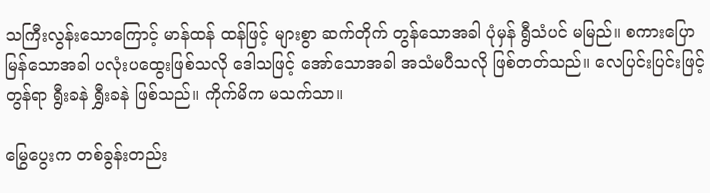သကြီးလွန်းသောကြောင့် မာန်ထန် ထန်ဖြင့် များစွာ ဆက်တိုက် တွန်သောအခါ ပုံမှန် ရွီသံပင် မမြည်။ စကားပြောမြန်သောအခါ ပလုံးပထွေးဖြစ်သလို ဒေါသဖြင့် အော်သောအခါ အသံမပီသလို ဖြစ်တတ်သည်။ လေပြင်းပြင်းဖြင့် တွန်ရာ ရွီးခနဲ ရွှီးခနဲ ဖြစ်သည်။ ကိုက်မိက မသက်သာ။

မြွေပွေးက တစ်ခွန်းတည်း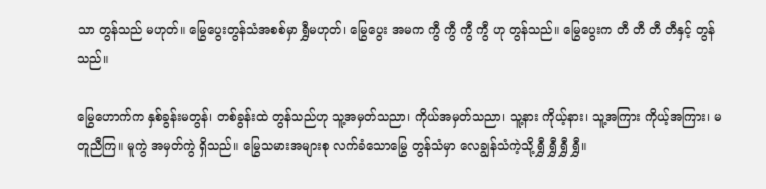သာ တွန်သည် မဟုတ်။ မြွေပွေးတွန်သံအစစ်မှာ ရွှီမဟုတ်၊ မြွေပွေး အမက ကွီ ကွီ ကွီ ကွီ ဟု တွန်သည်။ မြွေပွေးက တီ တီ တီ တီနှင့် တွန်သည်။

မြွေဟောက်က နှစ်ခွန်းမတွန်၊ တစ်ခွန်းထဲ တွန်သည်ဟု သူ့အမှတ်သညာ၊ ကိုယ်အမှတ်သညာ၊ သူ့နား ကိုယ့်နား၊ သူ့အကြား ကိုယ့်အကြား၊ မတူညီကြ။ မူကွဲ အမှတ်ကွဲ ရှိသည်။ မြွေသမားအများစု လက်ခံသောမြွေ တွန်သံမှာ လေချွန်သံကဲ့သို့ ရွှီ ရွှီ ရွှီ ရွှီ။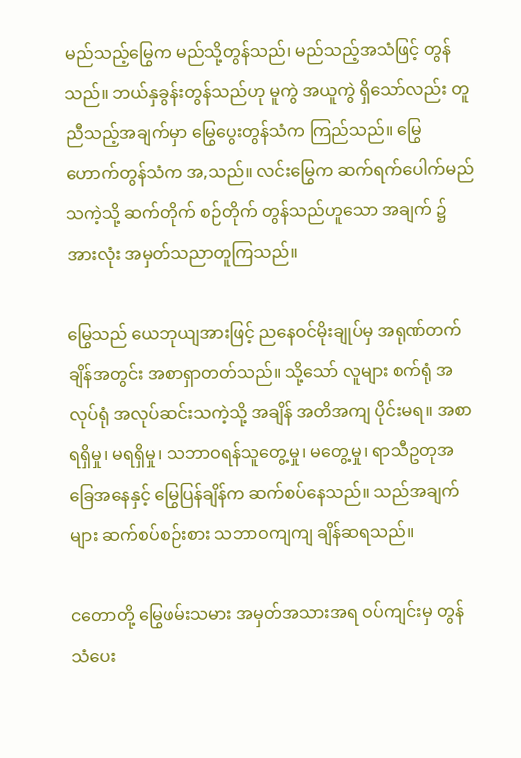မည်သည့်မြွေက မည်သို့တွန်သည်၊ မည်သည့်အသံဖြင့် တွန်သည်။ ဘယ်နှခွန်းတွန်သည်ဟု မူကွဲ အယူကွဲ ရှိသော်လည်း တူညီသည့်အချက်မှာ မြွေပွေးတွန်သံက ကြည်သည်။ မြွေဟောက်တွန်သံက အ,သည်။ လင်းမြွေက ဆက်ရက်ပေါက်မည်သကဲ့သို့ ဆက်တိုက် စဉ်တိုက် တွန်သည်ဟူသော အချက် ၌ အားလုံး အမှတ်သညာတူကြသည်။

မြွေသည် ယေဘုယျအားဖြင့် ညနေဝင်မိုးချုပ်မှ အရုဏ်တက်ချိန်အတွင်း အစာရှာတတ်သည်။ သို့သော် လူများ စက်ရုံ အလုပ်ရုံ အလုပ်ဆင်းသကဲ့သို့ အချိန် အတိအကျ ပိုင်းမရ။ အစာရရှိမှု၊ မရရှိမှု၊ သဘာဝရန်သူတွေ့မှု၊ မတွေ့မှု၊ ရာသီဥတုအခြေအနေနှင့် မြွေပြန်ချိန်က ဆက်စပ်နေသည်။ သည်အချက်များ ဆက်စပ်စဉ်းစား သဘာဝကျကျ ချိန်ဆရသည်။

ငတောတို့ မြွေဖမ်းသမား အမှတ်အသားအရ ဝပ်ကျင်းမှ တွန်သံပေး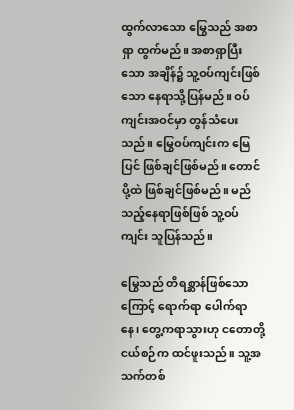ထွက်လာသော မြွေသည် အစာရှာ ထွက်မည်။ အစာရှာပြီးသော အချိန်၌ သူ့ဝပ်ကျင်းဖြစ်သော နေရာသို့ပြန်မည်။ ဝပ်ကျင်းအဝင်မှာ တွန်သံပေးသည်။ မြွေဝပ်ကျင်းက မြေပြင် ဖြစ်ချင်ဖြစ်မည်။ တောင်ပို့ထဲ ဖြစ်ချင်ဖြစ်မည်။ မည်သည့်နေရာဖြစ်ဖြစ် သူ့ဝပ်ကျင်း သူပြန်သည်။

မြွေသည် တိရစ္ဆာန်ဖြစ်သောကြောင့် ရောက်ရာ ပေါက်ရာနေ၊ တွေ့ကရာသွားဟု ငတောတို့ ငယ်စဉ်က ထင်ဖူးသည်။ သူ့အသက်တစ်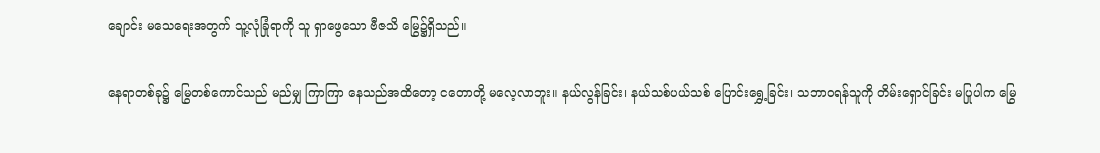ချောင်း မသေရေးအတွက် သူ့လုံခြုံရာကို သူ ရှာဖွေသော ဗီဇသိ မြွေ၌ရှိသည်။

နေရာတစ်ခု၌ မြွေတစ်ကောင်သည် မည်မျှ ကြာကြာ နေသည်အထိတော့ ငတောတို့ မလေ့လာဘူး။ နယ်လွန်ခြင်း၊ နယ်သစ်ပယ်သစ် ပြောင်းရွှေ့ခြင်း၊ သဘာဝရန်သူကို တိမ်းရှောင်ခြင်း မပြုပါက မြွေ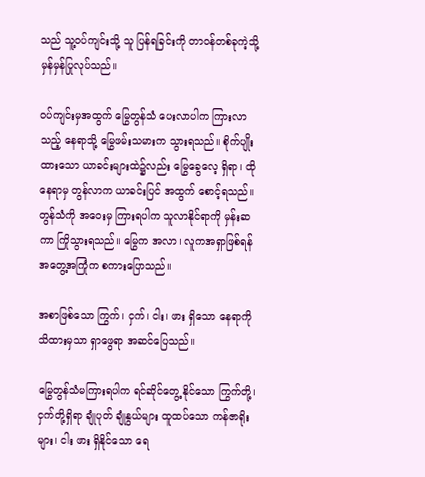သည် သူ့ဝပ်ကျင်းသို့ သူ ပြန်ရခြင်းကို တာဝန်တစ်ခုကဲ့သို့ မှန်မှန်ပြုလုပ်သည်။

ဝပ်ကျင်းမှအထွက် မြွေတွန်သံ ပေးလာပါက ကြားလာသည့် နေရာသို့ မြွေဖမ်းသမားက သွားရသည်။ စိုက်ပျိုးထားသော ယာခင်းများထဲ၌လည်း မြွေခွေလေ့ ရှိရာ၊ ထိုနေရာမှ တွန်လာက ယာခင်းပြင် အထွက် စောင့်ရသည်။ တွန်သံကို အဝေးမှ ကြားရပါက သူလာနိုင်ရာကို မှန်းဆကာ ကြိုသွားရသည်။ မြွေက အလာ၊ လူကအရှာဖြစ်ရန် အတွေ့အကြုံက စကားပြောသည်။

အစာဖြစ်သော ကြွက်၊ ငှက်၊ ငါး၊ ဖား ရှိသော နေရာကို သိထားမှသာ ရှာဖွေရာ အဆင်ပြေသည်။

မြွေတွန်သံမကြားရပါက ရင်ဆိုင်တွေ့ နိုင်သော ကြွက်တို့၊ ငှက်တို့ရှိရာ ချုံပုတ် ချုံနွယ်များ ထူထပ်သော ကန်ဇာရိုးများ၊ ငါး ဖား ရှိနိုင်သော ရေ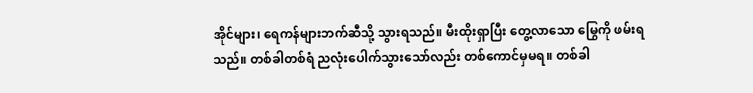အိုင်များ၊ ရေကန်များဘက်ဆီသို့ သွားရသည်။ မီးထိုးရှာပြီး တွေ့လာသော မြွေကို ဖမ်းရသည်။ တစ်ခါတစ်ရံ ညလုံးပေါက်သွားသော်လည်း တစ်ကောင်မှမရ။ တစ်ခါ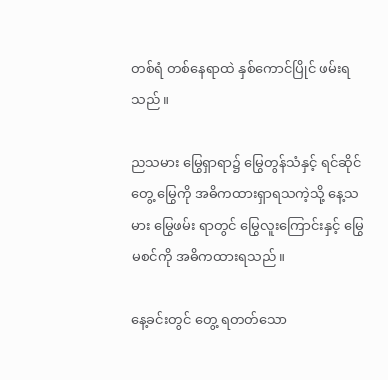တစ်ရံ တစ်နေရာထဲ နှစ်ကောင်ပြိုင် ဖမ်းရသည်။

ညသမား မြွေရှာရာ၌ မြွေတွန်သံနှင့် ရင်ဆိုင်တွေ့ မြွေကို အဓိကထားရှာရသကဲ့သို့ နေ့သမား မြွေဖမ်း ရာတွင် မြွေလူးကြောင်းနှင့် မြွေမစင်ကို အဓိကထားရသည်။

နေ့ခင်းတွင် တွေ့ ရတတ်သော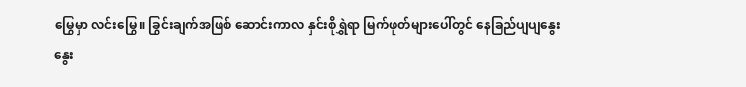မြွေမှာ လင်းမြွေ။ ခြွင်းချက်အဖြစ် ဆောင်းကာလ နှင်းစိုရွှဲရာ မြက်ဖုတ်များပေါ်တွင် နေခြည်ပျပျနွေးနွေး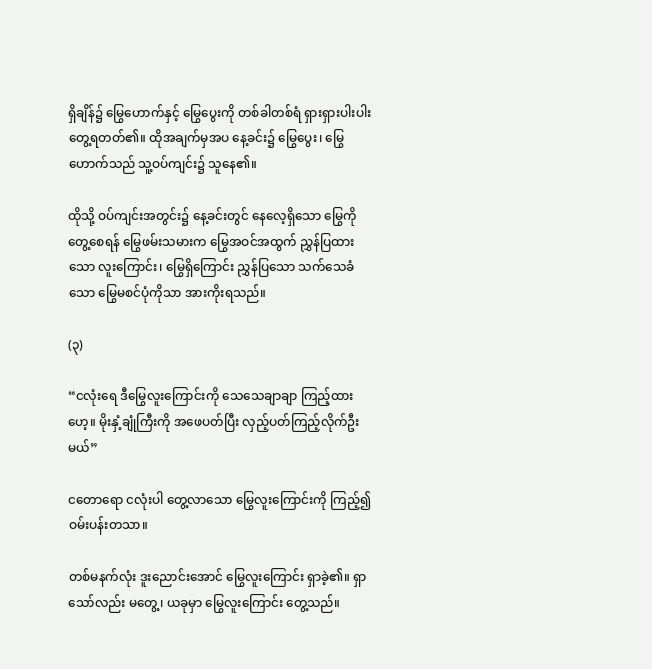ရှိချိန်၌ မြွေဟောက်နှင့် မြွေပွေးကို တစ်ခါတစ်ရံ ရှားရှားပါးပါး တွေ့ရတတ်၏။ ထိုအချက်မှအပ နေ့ခင်း၌ မြွေပွေး၊ မြွေဟောက်သည် သူ့ဝပ်ကျင်း၌ သူနေ၏။

ထိုသို့ ဝပ်ကျင်းအတွင်း၌ နေ့ခင်းတွင် နေလေ့ရှိသော မြွေကို တွေ့စေရန် မြွေဖမ်းသမားက မြွေအဝင်အထွက် ညွှန်ပြထားသော လူးကြောင်း၊ မြွေရှိကြောင်း ညွှန်ပြသော သက်သေခံသော မြွေမစင်ပုံကိုသာ အားကိုးရသည်။

(၃)

“ငလုံးရေ ဒီမြွေလူးကြောင်းကို သေသေချာချာ ကြည့်ထားဟေ့။ မိုးနှံ့ချုံကြီးကို အဖေပတ်ပြီး လှည့်ပတ်ကြည့်လိုက်ဦးမယ်”

ငတောရော ငလုံးပါ တွေ့လာသော မြွေလူးကြောင်းကို ကြည့်၍ ဝမ်းပန်းတသာ။

တစ်မနက်လုံး ဒူးညောင်းအောင် မြွေလူးကြောင်း ရှာခဲ့၏။ ရှာသော်လည်း မတွေ့၊ ယခုမှာ မြွေလူးကြောင်း တွေ့သည်။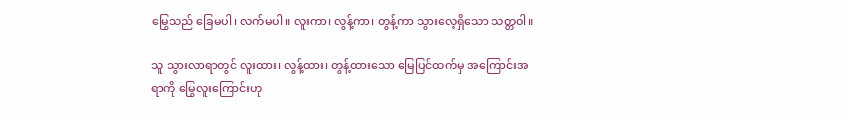မြွေသည် ခြေမပါ၊ လက်မပါ။ လူးကာ၊ လွန့်ကာ၊ တွန့်ကာ သွားလေ့ရှိသော သတ္တဝါ။

သူ သွားလာရာတွင် လူးထား၊ လွန့်ထား၊ တွန့်ထားသော မြေပြင်ထက်မှ အကြောင်းအရာကို မြွေလူးကြောင်းဟု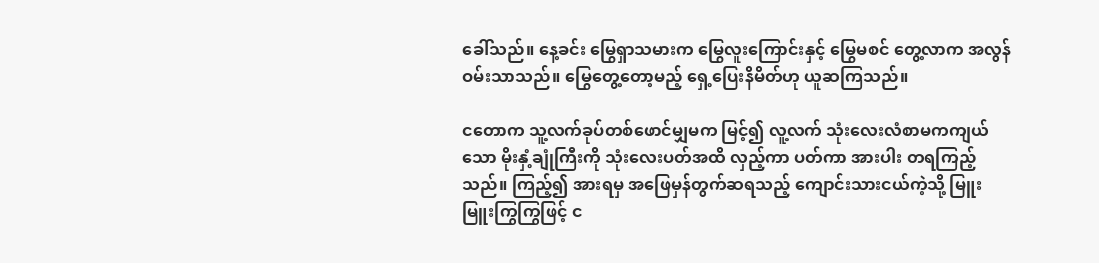ခေါ်သည်။ နေ့ခင်း မြွေရှာသမားက မြွေလူးကြောင်းနှင့် မြွေမစင် တွေ့လာက အလွန်ဝမ်းသာသည်။ မြွေတွေ့တော့မည့် ရှေ့ပြေးနိမိတ်ဟု ယူဆကြသည်။

ငတောက သူ့လက်ခုပ်တစ်ဖောင်မျှမက မြင့်၍ လူ့လက် သုံးလေးလံစာမကကျယ်သော မိုးနှံ့ချုံကြီးကို သုံးလေးပတ်အထိ လှည့်ကာ ပတ်ကာ အားပါး တရကြည့်သည်။ ကြည့်၍ အားရမှ အဖြေမှန်တွက်ဆရသည့် ကျောင်းသားငယ်ကဲ့သို့ မြူးမြူးကြွကြွဖြင့် င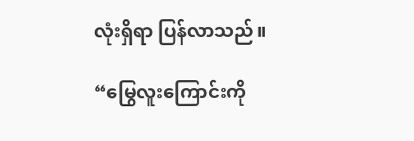လုံးရှိရာ ပြန်လာသည်။

“မြွေလူးကြောင်းကို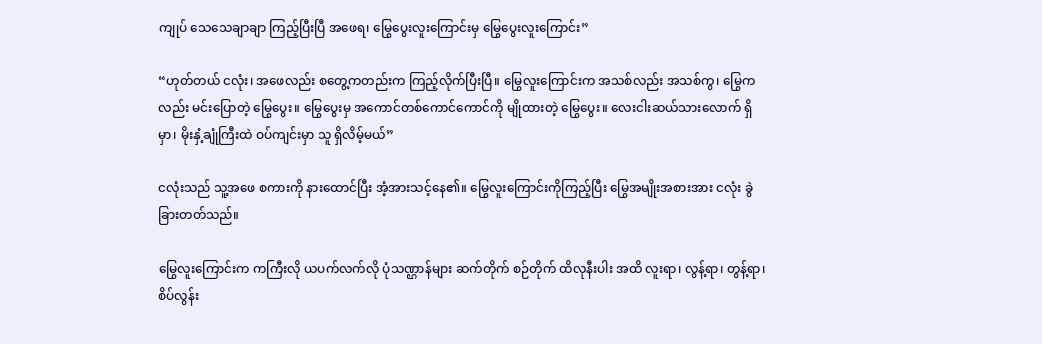ကျုပ် သေသေချာချာ ကြည့်ပြီးပြီ အဖေရ၊ မြွေပွေးလူးကြောင်းမှ မြွေပွေးလူးကြောင်း”

“ဟုတ်တယ် ငလုံး၊ အဖေလည်း စတွေ့ကတည်းက ကြည့်လိုက်ပြီးပြီ။ မြွေလူးကြောင်းက အသစ်လည်း အသစ်ကွ၊ မြွေကလည်း မင်းပြောတဲ့ မြွေပွေး။ မြွေပွေးမှ အကောင်တစ်ကောင်ကောင်ကို မျိုထားတဲ့ မြွေပွေး။ လေးငါးဆယ်သားလောက် ရှိမှာ၊ မိုးနှံ့ချုံကြီးထဲ ဝပ်ကျင်းမှာ သူ ရှိလိမ့်မယ်”

ငလုံးသည် သူ့အဖေ စကားကို နားထောင်ပြီး အံ့အားသင့်နေ၏။ မြွေလူးကြောင်းကိုကြည့်ပြီး မြွေအမျိုးအစားအား ငလုံး ခွဲခြားတတ်သည်။

မြွေလူးကြောင်းက ကကြီးလို ယပက်လက်လို ပုံသဏ္ဌာန်များ ဆက်တိုက် စဉ်တိုက် ထိလုနီးပါး အထိ လူးရာ၊ လွန့်ရာ၊ တွန့်ရာ၊ စိပ်လွန်း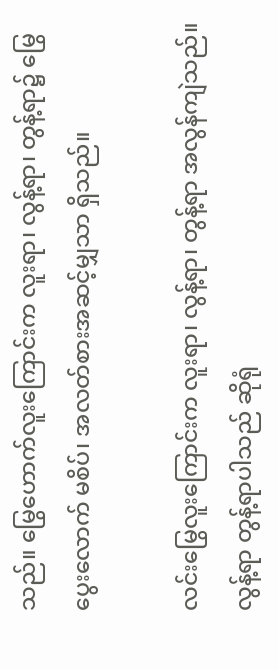သည်။ မြွေဟောက်လူးကြောင်းက လူးရာ၊ လွန့်ရာ၊ တွန့်ရာ၌ မြွေပွေးလောက် မစိပ်၊ အလတ်စားအဆင့်မျှသာ ရှိသည်။

လင်းမြွေလူးကြောင်းက လူးရာ၊ လွန့်ရာ၊ တွန့်ရာ အလွန်ကျဲသည်။ လွန့်ရာ တွန့်ရာပါသည် ဆိုရုံ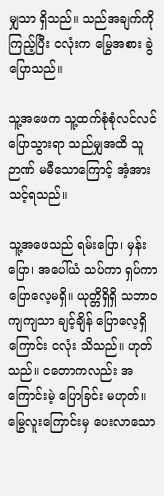မျှသာ ရှိသည်။ သည်အချက်ကိုကြည့်ပြီး ငလုံးက မြွေအစား ခွဲပြောသည်။

သူ့အဖေက သူ့ထက်စုံစုံလင်လင် ပြောသွားရာ သည်မျှအထိ သူဉာဏ် မမီသောကြောင့် အံ့အားသင့်ရသည်။

သူ့အဖေသည် ရမ်းပြော၊ မှန်းပြော၊ အပေါ်ယံ သပ်ကာ ရှပ်ကာ ပြောလေ့မရှိ။ ယုတ္တိရှိရှိ သဘာဝကျကျသာ ချင့်ချိန် ပြောလေ့ရှိကြောင်း ငလုံး သိသည်။ ဟုတ်သည်။ ငတောကလည်း အကြောင်းမဲ့ ပြောခြင်း မဟုတ်။ မြွေလူးကြောင်းမှ ပေးလာသော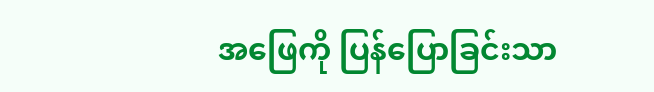အဖြေကို ပြန်ပြောခြင်းသာ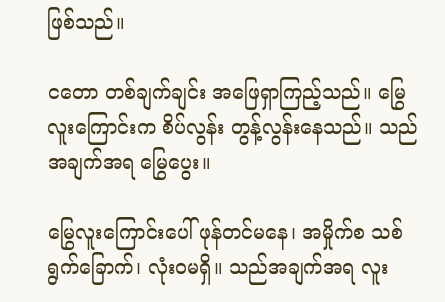ဖြစ်သည်။

ငတော တစ်ချက်ချင်း အဖြေရှာကြည့်သည်။ မြွေလူးကြောင်းက စိပ်လွန်း တွန့်လွန်းနေသည်။ သည်အချက်အရ မြွေပွေး။

မြွေလူးကြောင်းပေါ် ဖုန်တင်မနေ၊ အမှိုက်စ သစ်ရွက်ခြောက်၊ လုံးဝမရှိ။ သည်အချက်အရ လူး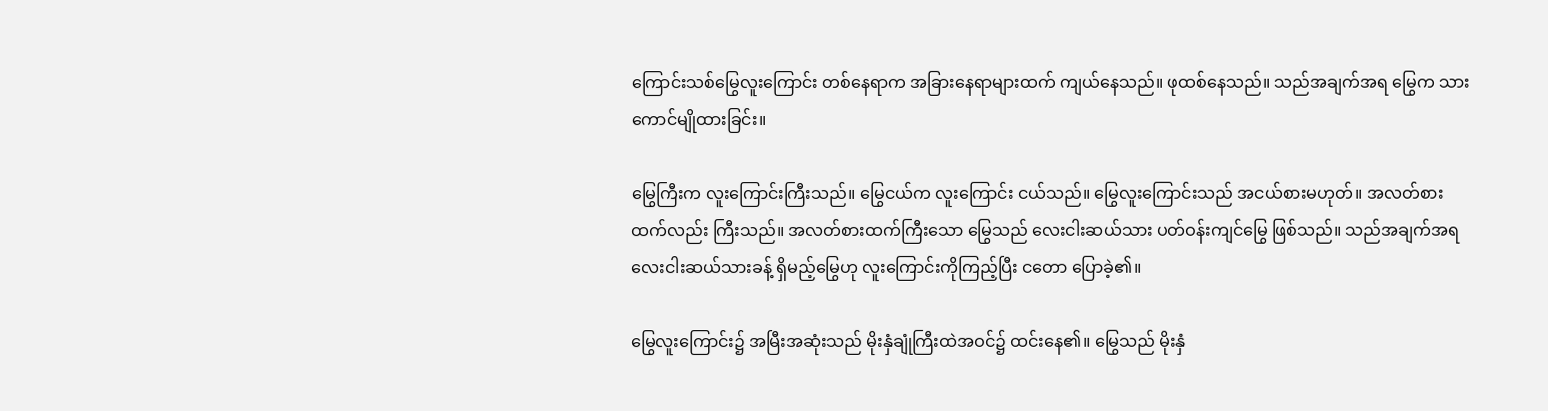ကြောင်းသစ်မြွေလူးကြောင်း တစ်နေရာက အခြားနေရာများထက် ကျယ်နေသည်။ ဖုထစ်နေသည်။ သည်အချက်အရ မြွေက သားကောင်မျိုထားခြင်း။

မြွေကြီးက လူးကြောင်းကြီးသည်။ မြွေငယ်က လူးကြောင်း ငယ်သည်။ မြွေလူးကြောင်းသည် အငယ်စားမဟုတ်။ အလတ်စားထက်လည်း ကြီးသည်။ အလတ်စားထက်ကြီးသော မြွေသည် လေးငါးဆယ်သား ပတ်ဝန်းကျင်မြွေ ဖြစ်သည်။ သည်အချက်အရ လေးငါးဆယ်သားခန့် ရှိမည့်မြွေဟု လူးကြောင်းကိုကြည့်ပြီး ငတော ပြောခဲ့၏။

မြွေလူးကြောင်း၌ အမြီးအဆုံးသည် မိုးနှံချုံကြီးထဲအဝင်၌ ထင်းနေ၏။ မြွေသည် မိုးနှံ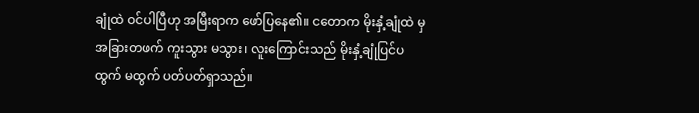ချုံထဲ ဝင်ပါပြီဟု အမြီးရာက ဖော်ပြနေ၏။ ငတောက မိုးနှံ့ချုံထဲ မှ အခြားတဖက် ကူးသွား မသွား၊ လူးကြောင်းသည် မိုးနှံ့ချုံပြင်ပ ထွက် မထွက် ပတ်ပတ်ရှာသည်။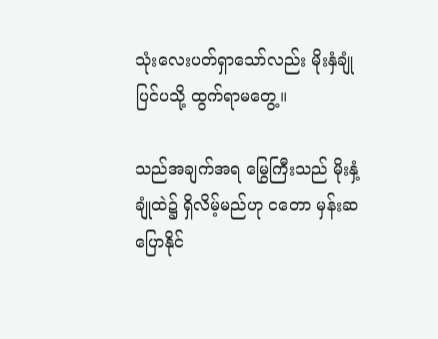သုံးလေးပတ်ရှာသော်လည်း မိုးနှံချုံပြင်ပသို့ ထွက်ရာမတွေ့။

သည်အချက်အရ မြွေကြီးသည် မိုးနှံ့ချုံထဲ၌ ရှိလိမ့်မည်ဟု ငတော မှန်းဆပြောနိုင်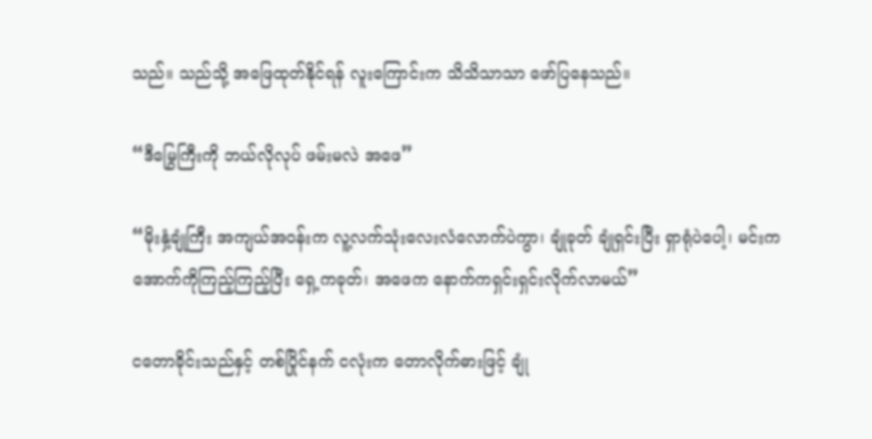သည်။ သည်သို့ အဖြေထုတ်နိုင်ရန် လူးကြောင်းက သိသိသာသာ ဖော်ပြနေသည်။

“ဒီမြွေကြီးကို ဘယ်လိုလုပ် ဖမ်းမလဲ အဖေ”

“မိုးနှံ့ချုံကြီး အကျယ်အဝန်းက လူ့လက်သုံးလေးလံလောက်ပဲကွာ၊ ချုံခုတ် ချုံရှင်းပြီး ရှာရုံပဲပေါ့၊ မင်းက အောက်ကိုကြည့်ကြည့်ပြီး ရှေ့ကခုတ်၊ အဖေက နောက်ကရှင်းရှင်းလိုက်လာမယ်”

ငတောခိုင်းသည်နှင့် တစ်ပြိုင်နက် ငလုံးက တောလိုက်ဓားဖြင့် ချုံ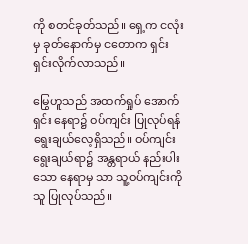ကို စတင်ခုတ်သည်။ ရှေ့က ငလုံးမှ ခုတ်နောက်မှ ငတောက ရှင်းရှင်းလိုက်လာသည်။

မြွေဟူသည် အထက်ရှုပ် အောက်ရှင်း နေရာ၌ ဝပ်ကျင်း ပြုလုပ်ရန် ရွေးချယ်လေ့ရှိသည်။ ဝပ်ကျင်းရွေးချယ်ရာ၌ အန္တရာယ် နည်းပါးသော နေရာမှ သာ သူ့ဝပ်ကျင်းကို သူ ပြုလုပ်သည်။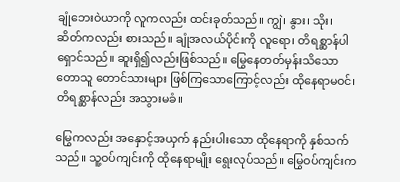ချုံဘေးဝဲယာကို လူကလည်း ထင်းခုတ်သည်။ ကျွဲ၊ နွား၊ သိုး၊ ဆိတ်ကလည်း စားသည်။ ချုံအလယ်ပိုင်းကို လူရော၊ တိရစ္ဆာန်ပါ ရှောင်သည်။ ဆူးရှိ၍လည်းဖြစ်သည်။ မြွေနေတတ်မှန်းသိသော တောသူ တောင်သားများ ဖြစ်ကြသောကြောင့်လည်း ထိုနေရာမဝင်၊ တိရစ္ဆာန်လည်း အသွားမခံ။

မြွေကလည်း အနှောင့်အယှက် နည်းပါးသော ထိုနေရာကို နှစ်သက်သည်။ သူ့ဝပ်ကျင်းကို ထိုနေရာမျိုး ရွေးလုပ်သည်။ မြွေဝပ်ကျင်းက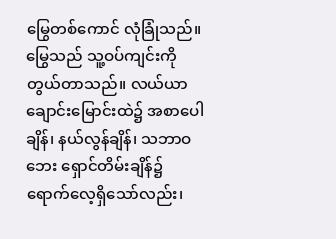မြွေတစ်ကောင် လုံခြုံသည်။ မြွေသည် သူ့ဝပ်ကျင်းကို တွယ်တာသည်။ လယ်ယာ ချောင်းမြောင်းထဲ၌ အစာပေါချိန်၊ နယ်လွန်ချိန်၊ သဘာဝဘေး ရှောင်တိမ်းချိန်၌ ရောက်လေ့ရှိသော်လည်း၊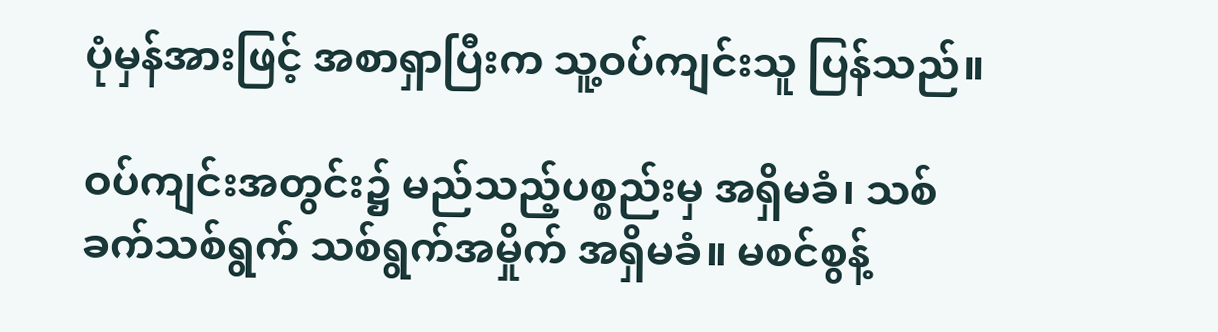ပုံမှန်အားဖြင့် အစာရှာပြီးက သူ့ဝပ်ကျင်းသူ ပြန်သည်။

ဝပ်ကျင်းအတွင်း၌ မည်သည့်ပစ္စည်းမှ အရှိမခံ၊ သစ်ခက်သစ်ရွက် သစ်ရွက်အမှိုက် အရှိမခံ။ မစင်စွန့်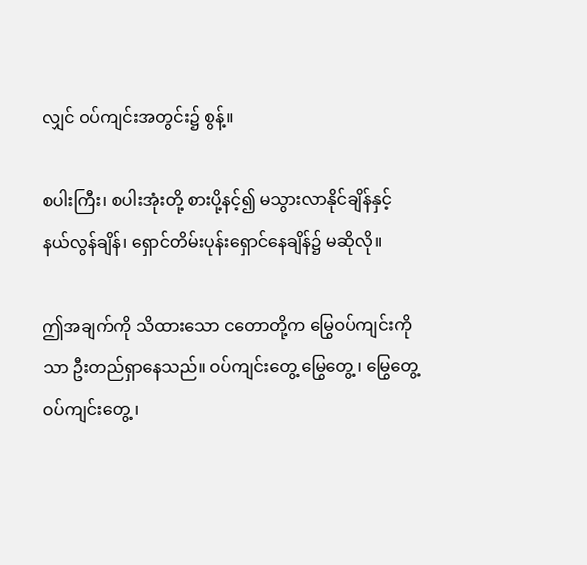လျှင် ဝပ်ကျင်းအတွင်း၌ စွန့်။

စပါးကြီး၊ စပါးအုံးတို့ စားပို့နင့်၍ မသွားလာနိုင်ချိန်နှင့် နယ်လွန်ချိန်၊ ရှောင်တိမ်းပုန်းရှောင်နေချိန်၌ မဆိုလို။

ဤအချက်ကို သိထားသော ငတောတို့က မြွေဝပ်ကျင်းကိုသာ ဦးတည်ရှာနေသည်။ ဝပ်ကျင်းတွေ့ မြွေတွေ့ ၊ မြွေတွေ့ ဝပ်ကျင်းတွေ့ ၊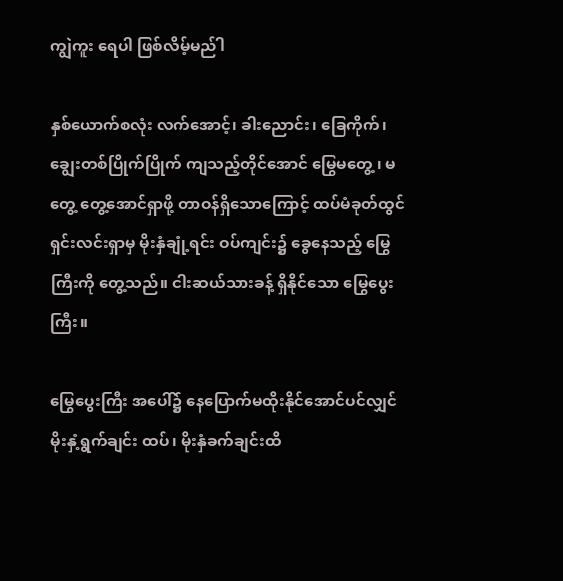ကျွဲကူး ရေပါ ဖြစ်လိမ့်မည်ါ

နှစ်ယောက်စလုံး လက်အောင့်၊ ခါးညောင်း၊ ခြေကိုက်၊ ချွေးတစ်ပြိုက်ပြိုက် ကျသည့်တိုင်အောင် မြွေမတွေ့ ၊ မတွေ့ တွေ့အောင်ရှာဖို့ တာဝန်ရှိသောကြောင့် ထပ်မံခုတ်ထွင် ရှင်းလင်းရှာမှ မိုးနှံချုံ့ရင်း ဝပ်ကျင်း၌ ခွေနေသည့် မြွေကြီးကို တွေ့သည်။ ငါးဆယ်သားခန့် ရှိနိုင်သော မြွေပွေးကြီး။

မြွေပွေးကြီး အပေါ်၌ နေပြောက်မထိုးနိုင်အောင်ပင်လျှင် မိုးနှံ့ရွက်ချင်း ထပ်၊ မိုးနှံခက်ချင်းထိ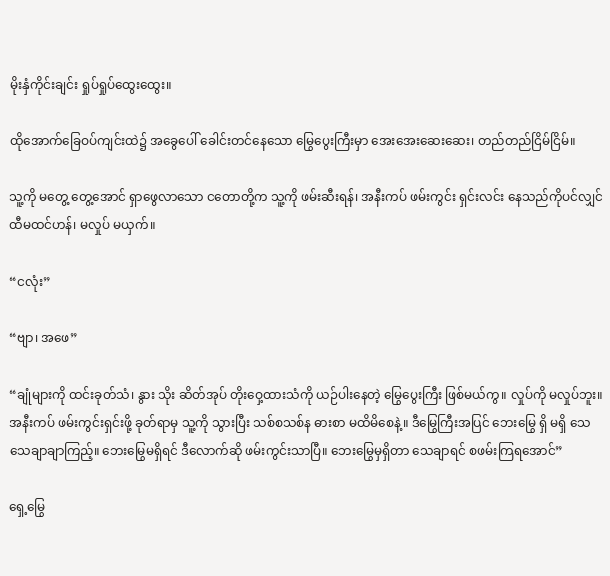မိုးနှံကိုင်းချင်း ရှုပ်ရှုပ်ထွေးထွေး။

ထိုအောက်ခြေဝပ်ကျင်းထဲ၌ အခွေပေါ် ခေါင်းတင်နေသော မြွေပွေးကြီးမှာ အေးအေးဆေးဆေး၊ တည်တည်ငြိမ်ငြိမ်။

သူ့ကို မတွေ့ တွေ့အောင် ရှာဖွေလာသော ငတောတို့က သူ့ကို ဖမ်းဆီးရန်၊ အနီးကပ် ဖမ်းကွင်း ရှင်းလင်း နေသည်ကိုပင်လျှင် ထီမထင်ဟန်၊ မလှုပ် မယှက်။

“ငလုံး”

“ဗျာ၊ အဖေ”

“ချုံများကို ထင်းခုတ်သံ၊ နွား သိုး ဆိတ်အုပ် တိုးဝှေ့ထားသံကို ယဉ်ပါးနေတဲ့ မြွေပွေးကြီး ဖြစ်မယ်ကွ။ လှုပ်ကို မလှုပ်ဘူး။ အနီးကပ် ဖမ်းကွင်းရှင်းဖို့ ခုတ်ရာမှ သူ့ကို သွားပြီး သစ်စသစ်န ဓားစာ မထိမိစေနဲ့။ ဒီမြွေကြီးအပြင် ဘေးမြွေ ရှိ မရှိ သေသေချာချာကြည့်။ ဘေးမြွေမရှိရင် ဒီလောက်ဆို ဖမ်းကွင်းသာပြီ။ ဘေးမြွေမှရှိတာ သေချာရင် စဖမ်းကြရအောင်”

ရှေ့မြွေ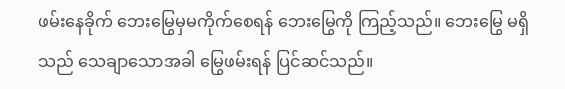ဖမ်းနေခိုက် ဘေးမြွေမှမကိုက်စေရန် ဘေးမြွေကို ကြည့်သည်။ ဘေးမြွေ မရှိသည် သေချာသောအခါ မြွေဖမ်းရန် ပြင်ဆင်သည်။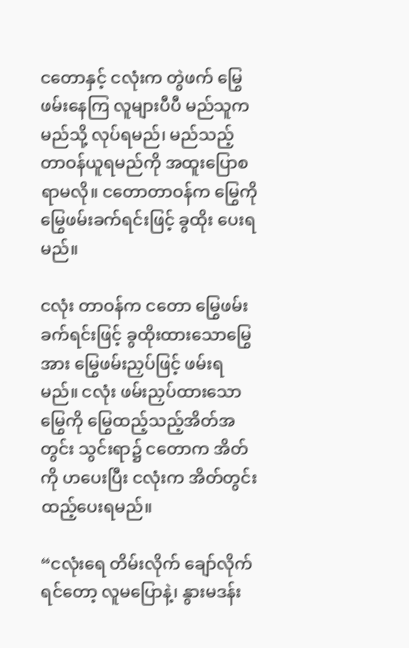ငတောနှင့် ငလုံးက တွဲဖက် မြွေဖမ်းနေကြ လူများပီပီ မည်သူက မည်သို့ လုပ်ရမည်၊ မည်သည့် တာဝန်ယူရမည်ကို အထူးပြောစရာမလို။ ငတောတာဝန်က မြွေကို မြွေဖမ်းခက်ရင်းဖြင့် ခွထိုး ပေးရမည်။

ငလုံး တာဝန်က ငတော မြွေဖမ်းခက်ရင်းဖြင့် ခွထိုးထားသောမြွေအား မြွေဖမ်းညှပ်ဖြင့် ဖမ်းရမည်။ ငလုံး ဖမ်းညှပ်ထားသော မြွေကို မြွေထည့်သည့်အိတ်အတွင်း သွင်းရာ၌ ငတောက အိတ်ကို ဟပေးပြီး ငလုံးက အိတ်တွင်း ထည့်ပေးရမည်။

“ငလုံးရေ တိမ်းလိုက် ချော်လိုက်ရင်တော့ လူမပြောနဲ့၊ နွားမဒန်း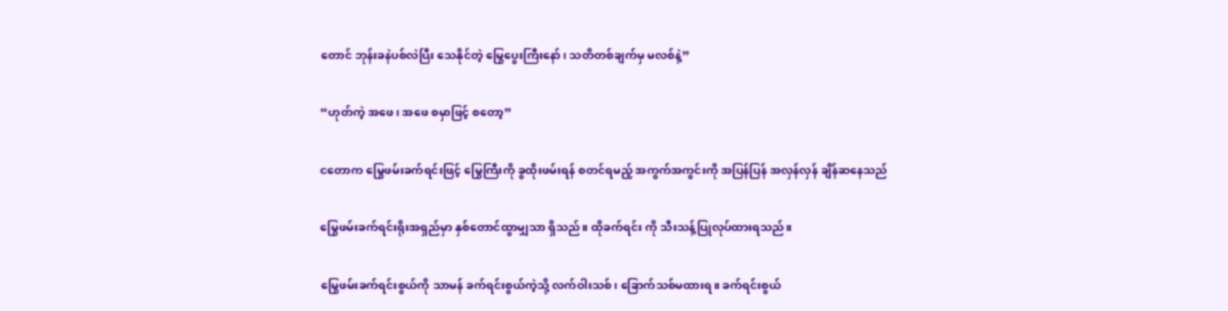တောင် ဘုန်းခနဲပစ်လဲပြီး သေနိုင်တဲ့ မြွေပွေးကြီးနော်၊ သတိတစ်ချက်မှ မလစ်နဲ့”

“ဟုတ်ကဲ့ အဖေ၊ အဖေ စမှာဖြင့် စတော့”

ငတောက မြွေဖမ်းခက်ရင်းဖြင့် မြွေကြီးကို ခွထိုးဖမ်းရန် စတင်ရမည့် အကွက်အကွင်းကို အပြန်ပြန် အလှန်လှန် ချိန်ဆနေသည်

မြွေဖမ်းခက်ရင်းရိုးအရှည်မှာ နှစ်တောင်ထွာမျှသာ ရှိသည်။ ထိုခက်ရင်း ကို သီးသန့်ပြုလုပ်ထားရသည်။

မြွေဖမ်းခက်ရင်းစွယ်ကို သာမန် ခက်ရင်းစွယ်ကဲ့သို့ လက်ဝါးသစ်၊ ခြောက်သစ်မထားရ။ ခက်ရင်းစွယ်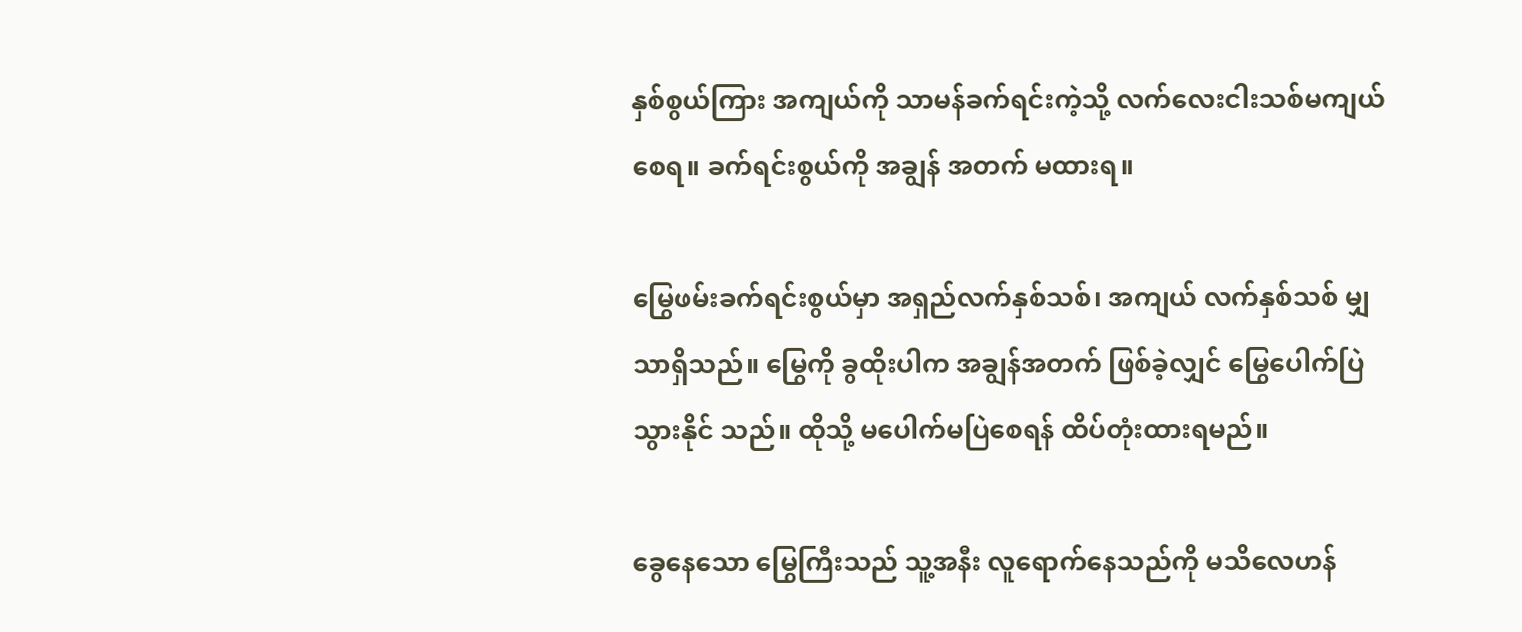နှစ်စွယ်ကြား အကျယ်ကို သာမန်ခက်ရင်းကဲ့သို့ လက်လေးငါးသစ်မကျယ်စေရ။ ခက်ရင်းစွယ်ကို အချွန် အတက် မထားရ။

မြွေဖမ်းခက်ရင်းစွယ်မှာ အရှည်လက်နှစ်သစ်၊ အကျယ် လက်နှစ်သစ် မျှသာရှိသည်။ မြွေကို ခွထိုးပါက အချွန်အတက် ဖြစ်ခဲ့လျှင် မြွေပေါက်ပြဲသွားနိုင် သည်။ ထိုသို့ မပေါက်မပြဲစေရန် ထိပ်တုံးထားရမည်။

ခွေနေသော မြွေကြီးသည် သူ့အနီး လူရောက်နေသည်ကို မသိလေဟန်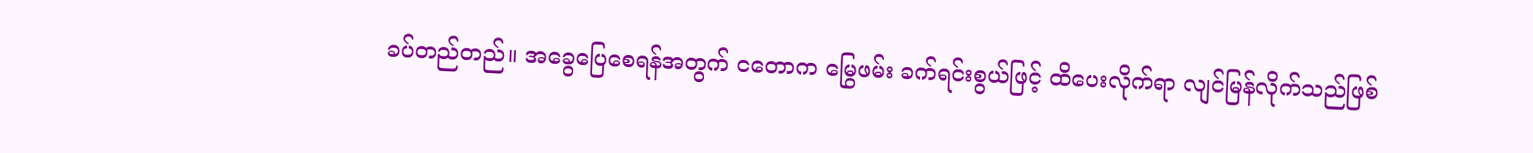ခပ်တည်တည်။ အခွေပြေစေရန်အတွက် ငတောက မြွေဖမ်း ခက်ရင်းစွယ်ဖြင့် ထိပေးလိုက်ရာ လျင်မြန်လိုက်သည်ဖြစ်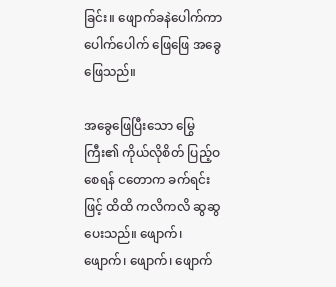ခြင်း။ ဖျောက်ခနဲပေါက်ကာ ပေါက်ပေါက် ဖြေဖြေ အခွေဖြေသည်။

အခွေဖြေပြီးသော မြွေကြီး၏ ကိုယ်လိုစိတ် ပြည့်ဝစေရန် ငတောက ခက်ရင်းဖြင့် ထိထိ ကလိကလိ ဆွဆွပေးသည်။ ဖျောက်၊ ဖျောက်၊ ဖျောက်၊ ဖျောက်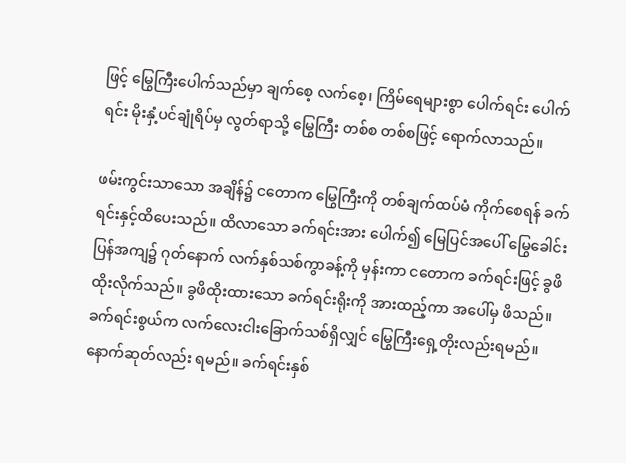ဖြင့် မြွေကြီးပေါက်သည်မှာ ချက်စေ့ လက်စေ့၊ ကြိမ်ရေများစွာ ပေါက်ရင်း ပေါက်ရင်း မိုးနှံ့ပင်ချုံရိပ်မှ လွတ်ရာသို့ မြွေကြီး တစ်စ တစ်စဖြင့် ရောက်လာသည်။

ဖမ်းကွင်းသာသော အချိန်၌ ငတောက မြွေကြီးကို တစ်ချက်ထပ်မံ ကိုက်စေရန် ခက်ရင်းနှင့်ထိပေးသည်။ ထိလာသော ခက်ရင်းအား ပေါက်၍ မြေပြင်အပေါ် မြွေခေါင်းပြန်အကျ၌ ဂုတ်နောက် လက်နှစ်သစ်ကွာခန့်ကို မှန်းကာ ငတောက ခက်ရင်းဖြင့် ခွဖိထိုးလိုက်သည်။ ခွဖိထိုးထားသော ခက်ရင်းရိုးကို အားထည့်ကာ အပေါ်မှ ဖိသည်။ ခက်ရင်းစွယ်က လက်လေးငါးခြောက်သစ်ရှိလျှင် မြွေကြီးရှေ့တိုးလည်းရမည်။ နောက်ဆုတ်လည်း ရမည်။ ခက်ရင်းနှစ်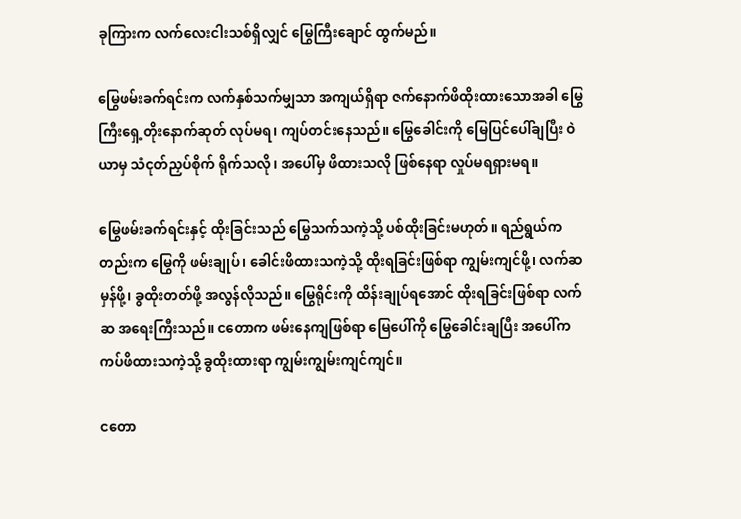ခုကြားက လက်လေးငါးသစ်ရှိလျှင် မြွေကြီးချောင် ထွက်မည်။

မြွေဖမ်းခက်ရင်းက လက်နှစ်သက်မျှသာ အကျယ်ရှိရာ ဇက်နောက်ဖိထိုးထားသောအခါ မြွေကြီးရှေ့တိုးနောက်ဆုတ် လုပ်မရ၊ ကျပ်တင်းနေသည်။ မြွေခေါင်းကို မြေပြင်ပေါ်ချပြီး ဝဲယာမှ သံငုတ်ညှပ်စိုက် ရိုက်သလို၊ အပေါ်မှ ဖိထားသလို ဖြစ်နေရာ လှုပ်မရရှားမရ။

မြွေဖမ်းခက်ရင်းနှင့် ထိုးခြင်းသည် မြွေသက်သကဲ့သို့ ပစ်ထိုးခြင်းမဟုတ်။ ရည်ရွယ်ကတည်းက မြွေကို ဖမ်းချုပ်၊ ခေါင်းဖိထားသကဲ့သို့ ထိုးရခြင်းဖြစ်ရာ ကျွမ်းကျင်ဖို့၊ လက်ဆမှန်ဖို့၊ ခွထိုးတတ်ဖို့ အလွန်လိုသည်။ မြွေရိုင်းကို ထိန်းချုပ်ရအောင် ထိုးရခြင်းဖြစ်ရာ လက်ဆ အရေးကြီးသည်။ ငတောက ဖမ်းနေကျဖြစ်ရာ မြေပေါ်ကို မြွေခေါင်းချပြီး အပေါ်က ကပ်ဖိထားသကဲ့သို့ ခွထိုးထားရာ ကျွမ်းကျွမ်းကျင်ကျင်။

ငတော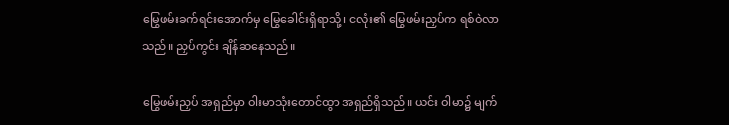မြွေဖမ်းခက်ရင်းအောက်မှ မြွေခေါင်းရှိရာသို့၊ ငလုံး၏ မြွေဖမ်းညှပ်က ရစ်ဝဲလာသည်။ ညှပ်ကွင်း ချိန်ဆနေသည်။

မြွေဖမ်းညှပ် အရှည်မှာ ဝါးမာသုံးတောင်ထွာ အရှည်ရှိသည်။ ယင်း ဝါမာ၌ မျက်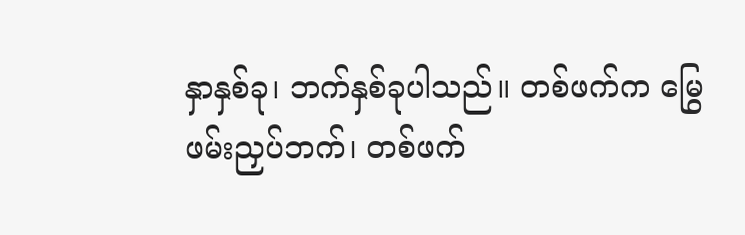နှာနှစ်ခု၊ ဘက်နှစ်ခုပါသည်။ တစ်ဖက်က မြွေဖမ်းညှပ်ဘက်၊ တစ်ဖက်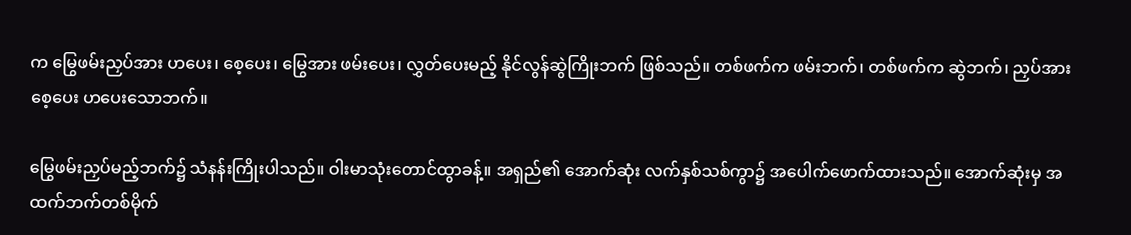က မြွေဖမ်းညှပ်အား ဟပေး၊ စေ့ပေး၊ မြွေအား ဖမ်းပေး၊ လွှတ်ပေးမည့် နိုင်လွန်ဆွဲကြိုးဘက် ဖြစ်သည်။ တစ်ဖက်က ဖမ်းဘက်၊ တစ်ဖက်က ဆွဲဘက်၊ ညှပ်အား စေ့ပေး ဟပေးသောဘက်။

မြွေဖမ်းညှပ်မည့်ဘက်၌ သံနန်းကြိုးပါသည်။ ဝါးမာသုံးတောင်ထွာခန့်။ အရှည်၏ အောက်ဆုံး လက်နှစ်သစ်ကွာ၌ အပေါက်ဖောက်ထားသည်။ အောက်ဆုံးမှ အထက်ဘက်တစ်မိုက်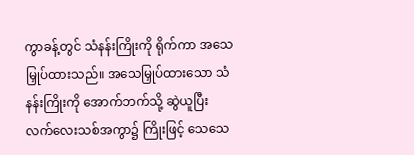ကွာခန့်တွင် သံနန်းကြိုးကို ရိုက်ကာ အသေမြှုပ်ထားသည်။ အသေမြှုပ်ထားသော သံနန်းကြိုးကို အောက်ဘက်သို့ ဆွဲယူပြီး လက်လေးသစ်အကွာ၌ ကြိုးဖြင့် သေသေ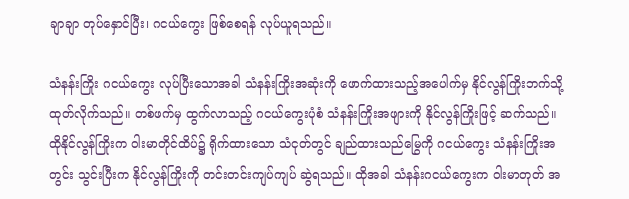ချာချာ တုပ်နှောင်ပြီး၊ ဂငယ်ကွေး ဖြစ်စေရန် လုပ်ယူရသည်။

သံနန်းကြိုး ဂငယ်ကွေး လုပ်ပြီးသောအခါ သံနန်းကြိုးအဆုံးကို ဖောက်ထားသည့်အပေါက်မှ နိုင်လွန်ကြိုးဘက်သို့ ထုတ်လိုက်သည်။ တစ်ဖက်မှ ထွက်လာသည့် ဂငယ်ကွေးပုံစံ သံနန်းကြိုးအဖျားကို နိုင်လွန်ကြိုးဖြင့် ဆက်သည်။ ထိုနိုင်လွန်ကြိုးက ဝါးမာတိုင်ထိပ်၌ ရိုက်ထားသော သံငုတ်တွင် ချည်ထားသည်မြွေကို ဂငယ်ကွေး သံနန်းကြိုးအတွင်း သွင်းပြီးက နိုင်လွန်ကြိုးကို တင်းတင်းကျပ်ကျပ် ဆွဲရသည်။ ထိုအခါ သံနန်းဂငယ်ကွေးက ဝါးမာတုတ် အ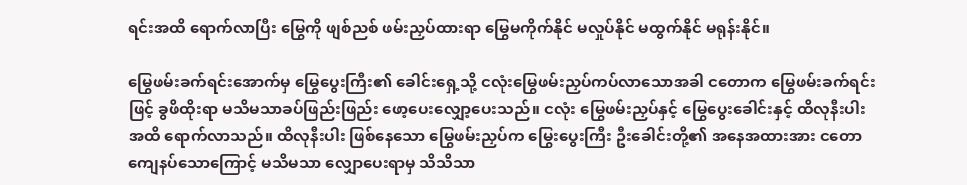ရင်းအထိ ရောက်လာပြီး မြွေကို ဖျစ်ညစ် ဖမ်းညှပ်ထားရာ မြွေမကိုက်နိုင် မလှုပ်နိုင် မထွက်နိုင် မရုန်းနိုင်။

မြွေဖမ်းခက်ရင်းအောက်မှ မြွေပွေးကြီး၏ ခေါင်းရှေ့သို့ ငလုံးမြွေဖမ်းညှပ်ကပ်လာသောအခါ ငတောက မြွေဖမ်းခက်ရင်းဖြင့် ခွဖိထိုးရာ မသိမသာခပ်ဖြည်းဖြည်း ဖော့ပေးလျှော့ပေးသည်။ ငလုံး မြွေဖမ်းညှပ်နှင့် မြွေပွေးခေါင်းနှင့် ထိလုနီးပါးအထိ ရောက်လာသည်။ ထိလုနီးပါး ဖြစ်နေသော မြွေဖမ်းညှပ်က မြွေးပွေးကြီး ဦးခေါင်းတို့၏ အနေအထားအား ငတောကျေနပ်သောကြောင့် မသိမသာ လျှောပေးရာမှ သိသိသာ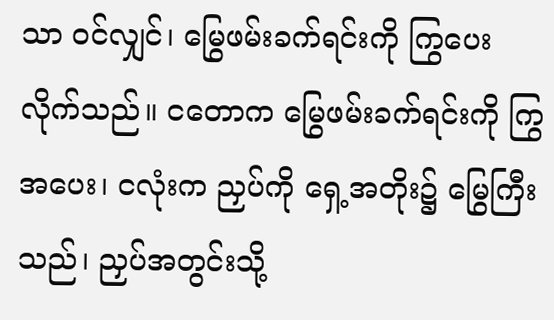သာ ဝင်လျှင်၊ မြွေဖမ်းခက်ရင်းကို ကြွပေးလိုက်သည်။ ငတောက မြွေဖမ်းခက်ရင်းကို ကြွအပေး၊ ငလုံးက ညှပ်ကို ရှေ့အတိုး၌ မြွေကြီးသည်၊ ညှပ်အတွင်းသို့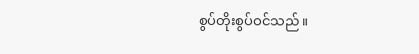စွပ်တိုးစွပ်ဝင်သည်။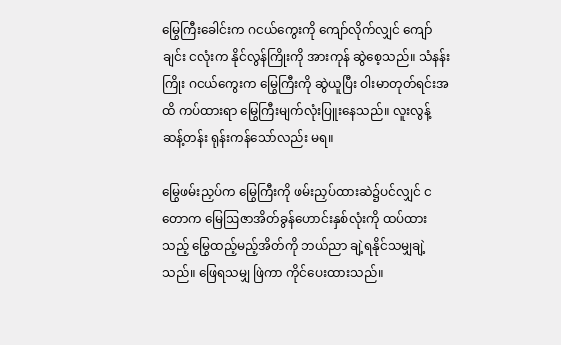မြွေကြီးခေါင်းက ဂငယ်ကွေးကို ကျော်လိုက်လျှင် ကျော်ချင်း ငလုံးက နိုင်လွန်ကြိုးကို အားကုန် ဆွဲစေ့သည်။ သံနန်းကြိုး ဂငယ်ကွေးက မြွေကြီးကို ဆွဲယူပြီး ဝါးမာတုတ်ရင်းအထိ ကပ်ထားရာ မြွေကြီးမျက်လုံးပြူးနေသည်။ လူးလွန့်ဆန့်တန်း ရုန်းကန်သော်လည်း မရ။

မြွေဖမ်းညှပ်က မြွေကြီးကို ဖမ်းညှပ်ထားဆဲ၌ပင်လျှင် ငတောက မြေဩဇာအိတ်ခွန်ဟောင်းနှစ်လုံးကို ထပ်ထားသည့် မြွေထည့်မည့်အိတ်ကို ဘယ်ညာ ချဲ့ရနိုင်သမျှချဲ့သည်။ ဖြေရသမျှ ဖြဲကာ ကိုင်ပေးထားသည်။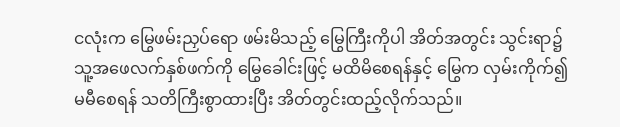ငလုံးက မြွေဖမ်းညှပ်ရော ဖမ်းမိသည့် မြွေကြီးကိုပါ အိတ်အတွင်း သွင်းရာ၌ သူ့အဖေလက်နှစ်ဖက်ကို မြွေခေါင်းဖြင့် မထိမိစေရန်နှင့် မြွေက လှမ်းကိုက်၍ မမီစေရန် သတိကြီးစွာထားပြီး အိတ်တွင်းထည့်လိုက်သည်။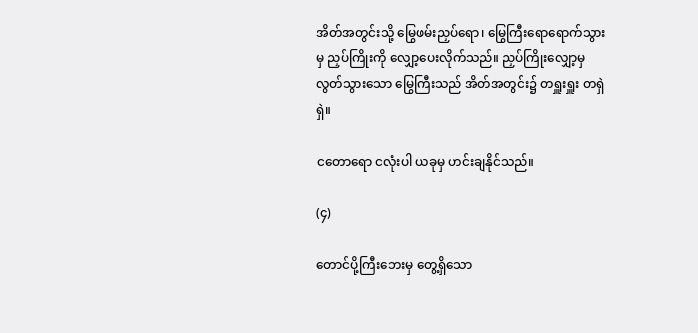အိတ်အတွင်းသို့ မြွေဖမ်းညှပ်ရော၊ မြွေကြီးရောရောက်သွားမှ ညှပ်ကြိုးကို လျှော့ပေးလိုက်သည်။ ညှပ်ကြိုးလျှော့မှ လွတ်သွားသော မြွေကြီးသည် အိတ်အတွင်း၌ တရှူးရှူး တရှဲရှဲ။

ငတောရော ငလုံးပါ ယခုမှ ဟင်းချနိုင်သည်။

(၄)

တောင်ပို့ကြီးဘေးမှ တွေ့ရှိသော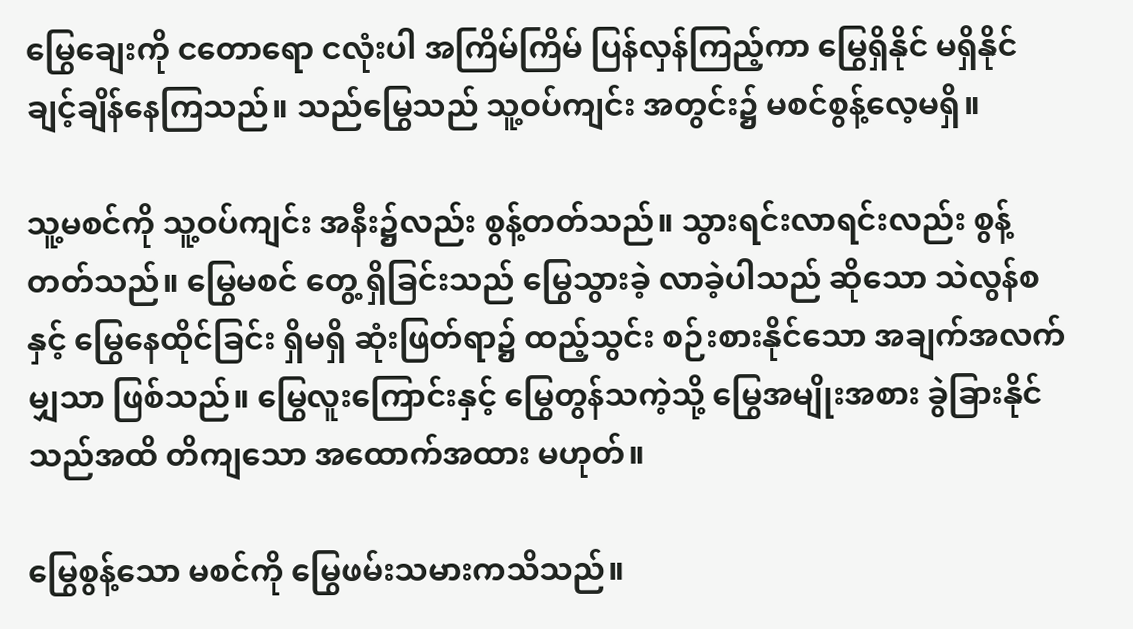မြွေချေးကို ငတောရော ငလုံးပါ အကြိမ်ကြိမ် ပြန်လှန်ကြည့်ကာ မြွေရှိနိုင် မရှိနိုင် ချင့်ချိန်နေကြသည်။ သည်မြွေသည် သူ့ဝပ်ကျင်း အတွင်း၌ မစင်စွန့်လေ့မရှိ။

သူ့မစင်ကို သူ့ဝပ်ကျင်း အနီး၌လည်း စွန့်တတ်သည်။ သွားရင်းလာရင်းလည်း စွန့်တတ်သည်။ မြွေမစင် တွေ့ ရှိခြင်းသည် မြွေသွားခဲ့ လာခဲ့ပါသည် ဆိုသော သဲလွန်စနှင့် မြွေနေထိုင်ခြင်း ရှိမရှိ ဆုံးဖြတ်ရာ၌ ထည့်သွင်း စဉ်းစားနိုင်သော အချက်အလက်မျှသာ ဖြစ်သည်။ မြွေလူးကြောင်းနှင့် မြွေတွန်သကဲ့သို့ မြွေအမျိုးအစား ခွဲခြားနိုင်သည်အထိ တိကျသော အထောက်အထား မဟုတ်။

မြွေစွန့်သော မစင်ကို မြွေဖမ်းသမားကသိသည်။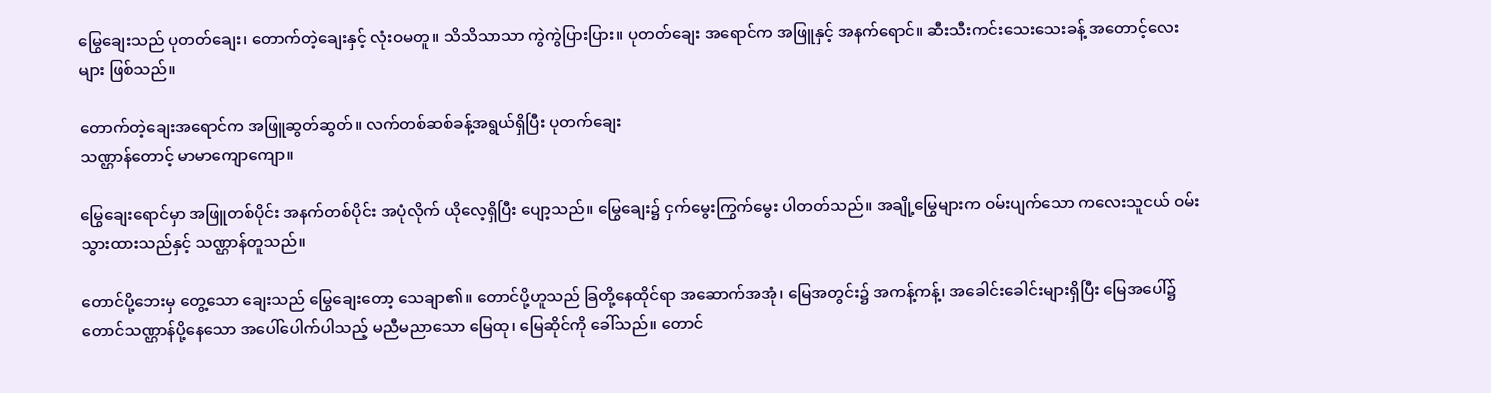မြွေချေးသည် ပုတတ်ချေး၊ တောက်တဲ့ချေးနှင့် လုံးဝမတူ။ သိသိသာသာ ကွဲကွဲပြားပြား။ ပုတတ်ချေး အရောင်က အဖြူနှင့် အနက်ရောင်။ ဆီးသီးကင်းသေးသေးခန့် အတောင့်လေးများ ဖြစ်သည်။

တောက်တဲ့ချေးအရောင်က အဖြူဆွတ်ဆွတ်။ လက်တစ်ဆစ်ခန့်အရွယ်ရှိပြီး ပုတက်ချေး
သဏ္ဌာန်တောင့် မာမာကျောကျော။

မြွေချေးရောင်မှာ အဖြူတစ်ပိုင်း အနက်တစ်ပိုင်း အပုံလိုက် ယိုလေ့ရှိပြီး ပျော့သည်။ မြွေချေး၌ ငှက်မွေးကြွက်မွေး ပါတတ်သည်။ အချို့မြွေများက ဝမ်းပျက်သော ကလေးသူငယ် ဝမ်းသွားထားသည်နှင့် သဏ္ဌာန်တူသည်။

တောင်ပို့ဘေးမှ တွေ့သော ချေးသည် မြွေချေးတော့ သေချာ၏။ တောင်ပို့ဟူသည် ခြတို့နေထိုင်ရာ အဆောက်အအုံ၊ မြေအတွင်း၌ အကန့်ကန့်၊ အခေါင်းခေါင်းများရှိပြီး မြေအပေါ်၌ တောင်သဏ္ဌာန်ပို့နေသော အပေါ်ပေါက်ပါသည့် မညီမညာသော မြေထု၊ မြေဆိုင်ကို ခေါ်သည်။ တောင်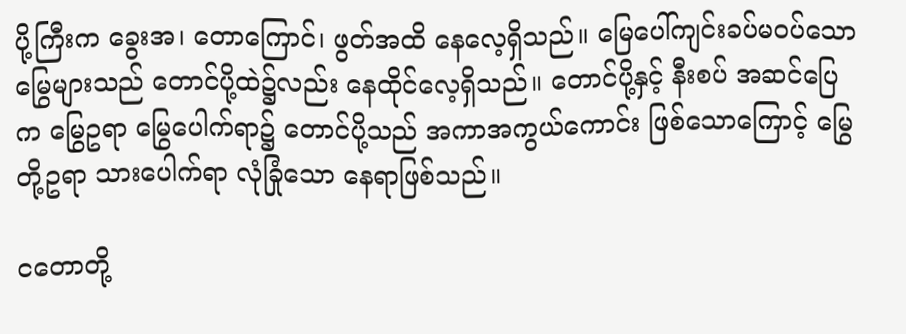ပို့ကြီးက ခွေးအ၊ တောကြောင်၊ ဖွတ်အထိ နေလေ့ရှိသည်။ မြေပေါ်ကျင်းခပ်မဝပ်သော မြွေများသည် တောင်ပို့ထဲ၌လည်း နေထိုင်လေ့ရှိသည်။ တောင်ပို့နှင့် နီးစပ် အဆင်ပြေက မြွေဥရာ မြွေပေါက်ရာ၌ တောင်ပို့သည် အကာအကွယ်ကောင်း ဖြစ်သောကြောင့် မြွေတို့ဥရာ သားပေါက်ရာ လုံခြုံသော နေရာဖြစ်သည်။

ငတောတို့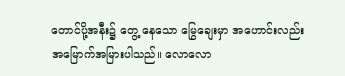တောင်ပို့အနီး၌ တွေ့ နေသော မြွေချေးမှာ အဟောင်းလည်း အမြောက်အမြားပါသည်။ လောလော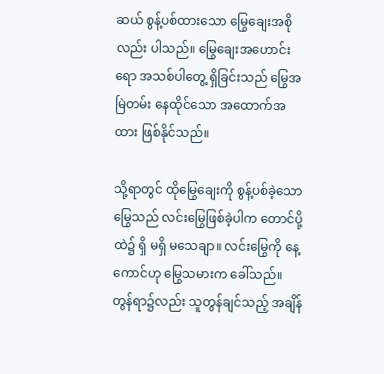ဆယ် စွန့်ပစ်ထားသော မြွေချေးအစိုလည်း ပါသည်။ မြွေချေးအဟောင်းရော အသစ်ပါတွေ့ ရှိခြင်းသည် မြွေအမြဲတမ်း နေထိုင်သော အထောက်အထား ဖြစ်နိုင်သည်။

သို့ရာတွင် ထိုမြွေချေးကို စွန့်ပစ်ခဲ့သော မြွေသည် လင်းမြွေဖြစ်ခဲ့ပါက တောင်ပို့ထဲ၌ ရှိ မရှိ မသေချာ။ လင်းမြွေကို နေ့ကောင်ဟု မြွေသမားက ခေါ်သည်။ တွန်ရာ၌လည်း သူတွန်ချင်သည့် အချိန်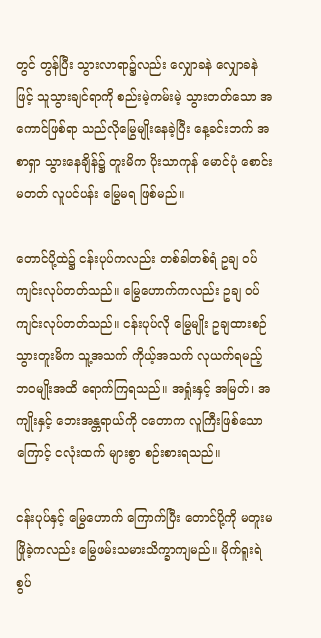တွင် တွန်ပြီး သွားလာရာ၌လည်း လျှောခနဲ လျှောခနဲဖြင့် သူသွားချင်ရာကို စည်းမဲ့ကမ်းမဲ့ သွားတတ်သော အကောင်ဖြစ်ရာ သည်လိုမြွေမျိုးနေခဲ့ပြီး နေ့ခင်းဘက် အစာရှာ သွားနေချိန်၌ တူးမိက ပိုးသာကုန် မောင်ပုံ စောင်းမတတ် လူပင်ပန်း မြွေမရ ဖြစ်မည်။

တောင်ပို့ထဲ၌ ငန်းပုပ်ကလည်း တစ်ခါတစ်ရံ ဥချ ဝပ်ကျင်းလုပ်တတ်သည်။ မြွေဟောက်ကလည်း ဥချ ဝပ်ကျင်းလုပ်တတ်သည်။ ငန်းပုပ်လို မြွေမျိုး ဥချထားစဉ် သွားတူးမိက သူ့အသက် ကိုယ့်အသက် လုယက်ရမည့် ဘဝမျိုးအထိ ရောက်ကြရသည်။ အရှုံးနှင့် အမြတ်၊ အကျိုးနှင့် ဘေးအန္တရာယ်ကို ငတောက လူကြီးဖြစ်သောကြောင့် ငလုံးထက် များစွာ စဉ်းစားရသည်။

ငန်းပုပ်နှင့် မြွေဟောက် ကြောက်ပြီး တောင်ပို့ကို မတူးမဖြိုခဲ့ကလည်း မြွေဖမ်းသမားသိက္ခာကျမည်။ မိုက်ရူးရဲ စွပ်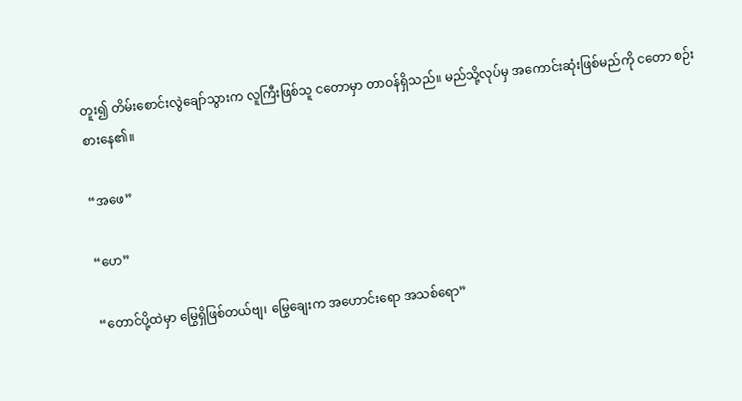တူး၍ တိမ်းစောင်းလွဲချော်သွားက လူကြီးဖြစ်သူ ငတောမှာ တာဝန်ရှိသည်။ မည်သို့လုပ်မှ အကောင်းဆုံးဖြစ်မည်ကို ငတော စဉ်းစားနေ၏။

“အဖေ”

“ဟေ”

“တောင်ပို့ထဲမှာ မြွေရှိဖြစ်တယ်ဗျ၊ မြွေချေးက အဟောင်းရော အသစ်ရော”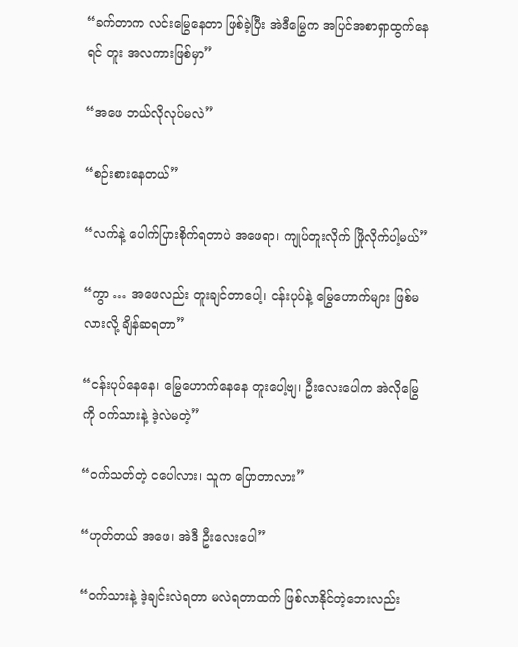“ခက်တာက လင်းမြွေနေတာ ဖြစ်ခဲ့ပြီး အဲဒီမြွေက အပြင်အစာရှာထွက်နေရင် တူး အလကားဖြစ်မှာ”

“အဖေ ဘယ်လိုလုပ်မလဲ”

“စဉ်းစားနေတယ်”

“လက်နဲ့ ပေါက်ပြားစိုက်ရတာပဲ အဖေရာ၊ ကျုပ်တူးလိုက် ဖြိုလိုက်ပါ့မယ်”

“ကွာ … အဖေလည်း တူးချင်တာပေါ့၊ ငန်းပုပ်နဲ့ မြွေဟောက်များ ဖြစ်မလားလို့ ချိန်ဆရတာ”

“ငန်းပုပ်နေနေ၊ မြွေဟောက်နေနေ တူးပေါ့ဗျ၊ ဦးလေးပေါက အဲလိုမြွေကို ဝက်သားနဲ့ ဒဲ့လဲမတဲ့”

“ဝက်သတ်တဲ့ ငပေါလား၊ သူက ပြောတာလား”

“ဟုတ်တယ် အဖေ၊ အဲဒီ ဦးလေးပေါ”

“ဝက်သားနဲ့ ဒဲ့ချင်းလဲရတာ မလဲရတာထက် ဖြစ်လာနိုင်တဲ့ဘေးလည်း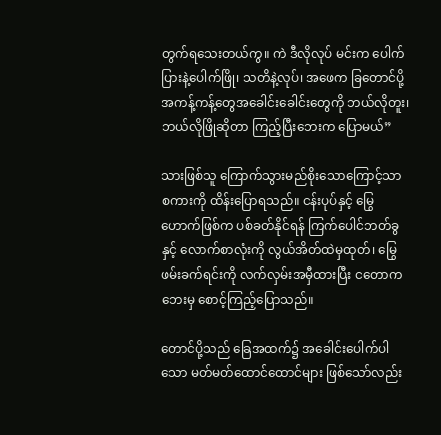တွက်ရသေးတယ်ကွ။ ကဲ ဒီလိုလုပ် မင်းက ပေါက်ပြားနဲ့ပေါက်ဖြို၊ သတိနဲ့လုပ်၊ အဖေက ခြတောင်ပို့ အကန့်ကန့်တွေအခေါင်းခေါင်းတွေကို ဘယ်လိုတူး၊ ဘယ်လိုဖြိုဆိုတာ ကြည့်ပြီးဘေးက ပြောမယ်”

သားဖြစ်သူ ကြောက်သွားမည်စိုးသောကြောင့်သာ စကားကို ထိန်းပြောရသည်။ ငန်းပုပ်နှင့် မြွေဟောက်ဖြစ်က ပစ်ခတ်နိုင်ရန် ကြက်ပေါင်ဘတ်ခွနှင့် လောက်စာလုံးကို လွယ်အိတ်ထဲမှထုတ်၊ မြွေဖမ်းခက်ရင်းကို လက်လှမ်းအမှီထားပြီး ငတောက ဘေးမှ စောင့်ကြည့်ပြောသည်။

တောင်ပို့သည် ခြေအထက်၌ အခေါင်းပေါက်ပါသော မတ်မတ်ထောင်ထောင်များ ဖြစ်သော်လည်း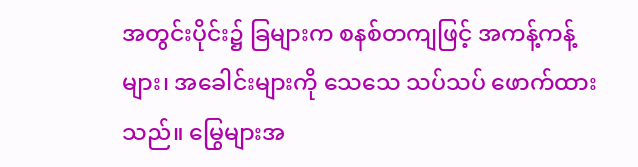အတွင်းပိုင်း၌ ခြများက စနစ်တကျဖြင့် အကန့်ကန့်များ၊ အခေါင်းများကို သေသေ သပ်သပ် ဖောက်ထားသည်။ မြွေများအ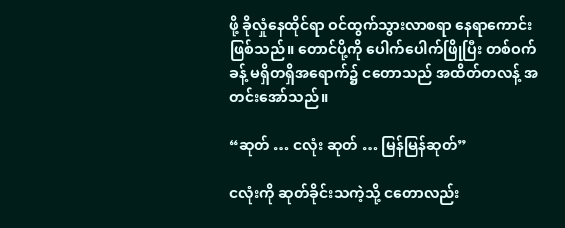ဖို့ ခိုလှုံနေထိုင်ရာ ဝင်ထွက်သွားလာစရာ နေရာကောင်းဖြစ်သည်။ တောင်ပို့ကို ပေါက်ပေါက်ဖြိုပြီး တစ်ဝက်ခန့် မရှိတရှိအရောက်၌ ငတောသည် အထိတ်တလန့် အတင်းအော်သည်။

“ဆုတ် … ငလုံး ဆုတ် … မြန်မြန်ဆုတ်”

ငလုံးကို ဆုတ်ခိုင်းသကဲ့သို့ ငတောလည်း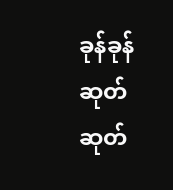ခုန်ခုန်ဆုတ်ဆုတ်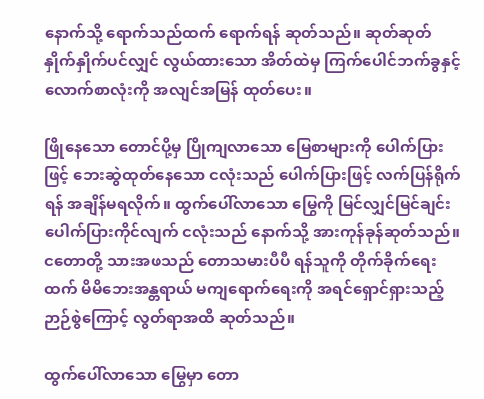နောက်သို့ ရောက်သည်ထက် ရောက်ရန် ဆုတ်သည်။ ဆုတ်ဆုတ် နှိုက်နှိုက်ပင်လျှင် လွယ်ထားသော အိတ်ထဲမှ ကြက်ပေါင်ဘက်ခွနှင့် လောက်စာလုံးကို အလျင်အမြန် ထုတ်ပေး။

ဖြိုနေသော တောင်ပို့မှ ပြိုကျလာသော မြေစာများကို ပေါက်ပြားဖြင့် ဘေးဆွဲထုတ်နေသော ငလုံးသည် ပေါက်ပြားဖြင့် လက်ပြန်ရိုက်ရန် အချိန်မရလိုက်။ ထွက်ပေါ်လာသော မြွေကို မြင်လျှင်မြင်ချင်း ပေါက်ပြားကိုင်လျက် ငလုံးသည် နောက်သို့ အားကုန်ခုန်ဆုတ်သည်။ ငတောတို့ သားအဖသည် တောသမားပီပီ ရန်သူကို တိုက်ခိုက်ရေးထက် မိမိဘေးအန္တရာယ် မကျရောက်ရေးကို အရင်ရှောင်ရှားသည့် ဉာဉ်စွဲကြောင့် လွတ်ရာအထိ ဆုတ်သည်။

ထွက်ပေါ်လာသော မြွေမှာ တော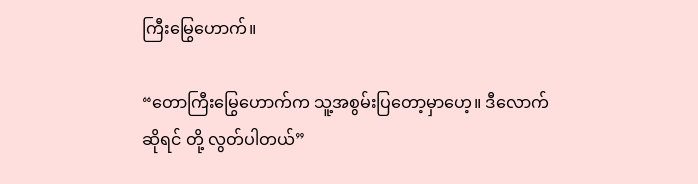ကြီးမြွေဟောက်။

“တောကြီးမြွေဟောက်က သူ့အစွမ်းပြတော့မှာဟေ့။ ဒီလောက်ဆိုရင် တို့ လွတ်ပါတယ်”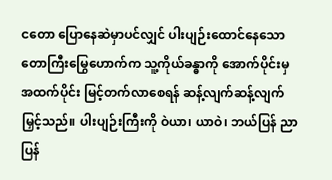ငတော ပြောနေဆဲမှာပင်လျှင် ပါးပျဉ်းထောင်နေသော တောကြီးမြွေဟောက်က သူ့ကိုယ်ခန္ဓာကို အောက်ပိုင်းမှ အထက်ပိုင်း မြင့်တက်လာစေရန် ဆန့်လျက်ဆန့်လျက် မြှင့်သည်။ ပါးပျဉ်းကြီးကို ဝဲယာ၊ ယာဝဲ၊ ဘယ်ပြန် ညာပြန်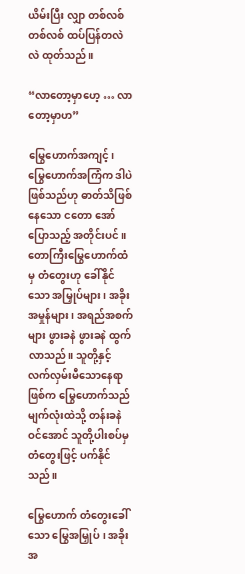ယိမ်းပြီး လျှာ တစ်လစ် တစ်လစ် ထပ်ပြန်တလဲလဲ ထုတ်သည်။

“လာတော့မှာဟေ့ … လာတော့မှာဟ”

မြွေဟောက်အကျင့်၊ မြွေဟောက်အကြံက ဒါပဲဖြစ်သည်ဟု ဓာတ်သိဖြစ်နေသော ငတော အော်ပြောသည့် အတိုင်းပင်။ တောကြီးမြွေဟောက်ထံမှ တံတွေးဟု ခေါ်နိုင်သော အမြှုပ်များ၊ အခိုးအမှုန်များ၊ အရည်အစက်များ ဖွားခနဲ ဖွားခနဲ ထွက်လာသည်။ သူတို့နှင့် လက်လှမ်းမီသောနေရာဖြစ်က မြွေဟောက်သည် မျက်လုံးထဲသို့ တန်းခနဲဝင်အောင် သူတို့ပါးစပ်မှ တံတွေးဖြင့် ပက်နိုင်သည်။

မြွေဟောက် တံတွေးခေါ်သော မြွေအမြှုပ်၊ အခိုးအ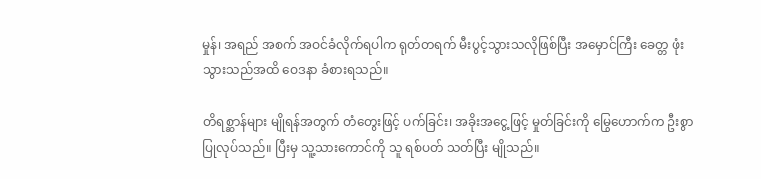မှုန်၊ အရည် အစက် အဝင်ခံလိုက်ရပါက ရုတ်တရက် မီးပွင့်သွားသလိုဖြစ်ပြီး အမှောင်ကြီး ခေတ္တ ဖုံးသွားသည်အထိ ဝေဒနာ ခံစားရသည်။

တိရစ္ဆာန်များ မျိုရန်အတွက် တံတွေးဖြင့် ပက်ခြင်း၊ အခိုးအငွေ့ဖြင့် မှုတ်ခြင်းကို မြွေဟောက်က ဦးစွာပြုလုပ်သည်။ ပြီးမှ သူ့သားကောင်ကို သူ ရစ်ပတ် သတ်ပြီး မျိုသည်။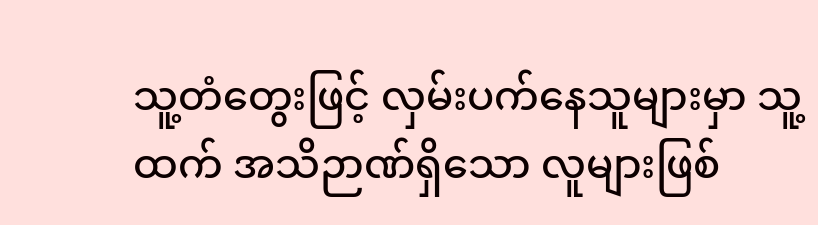သူ့တံတွေးဖြင့် လှမ်းပက်နေသူများမှာ သူ့ထက် အသိဉာဏ်ရှိသော လူများဖြစ်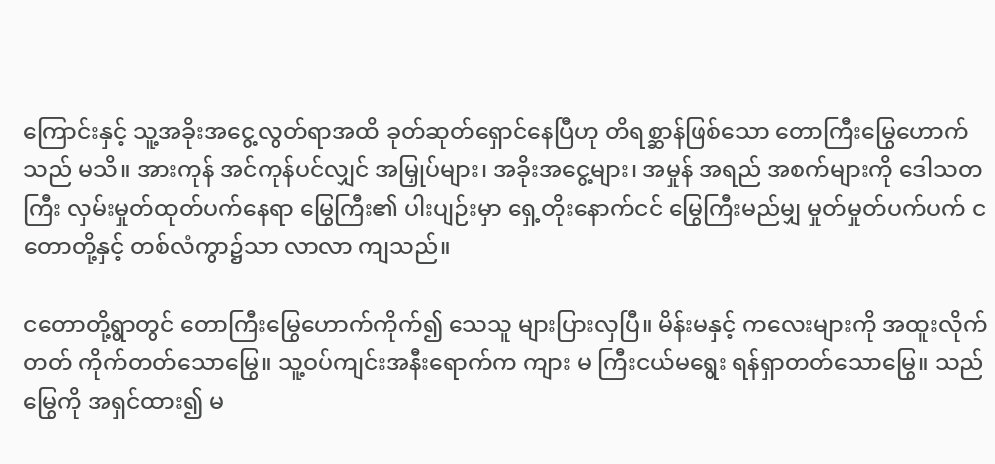ကြောင်းနှင့် သူ့အခိုးအငွေ့လွတ်ရာအထိ ခုတ်ဆုတ်ရှောင်နေပြီဟု တိရစ္ဆာန်ဖြစ်သော တောကြီးမြွေဟောက်သည် မသိ။ အားကုန် အင်ကုန်ပင်လျှင် အမြှုပ်များ၊ အခိုးအငွေ့များ၊ အမှုန် အရည် အစက်များကို ဒေါသတကြီး လှမ်းမှုတ်ထုတ်ပက်နေရာ မြွေကြီး၏ ပါးပျဉ်းမှာ ရှေ့တိုးနောက်ငင် မြွေကြီးမည်မျှ မှုတ်မှုတ်ပက်ပက် ငတောတို့နှင့် တစ်လံကွာ၌သာ လာလာ ကျသည်။

ငတောတို့ရွာတွင် တောကြီးမြွေဟောက်ကိုက်၍ သေသူ များပြားလှပြီ။ မိန်းမနှင့် ကလေးများကို အထူးလိုက်တတ် ကိုက်တတ်သောမြွေ။ သူ့ဝပ်ကျင်းအနီးရောက်က ကျား မ ကြီးငယ်မရွေး ရန်ရှာတတ်သောမြွေ။ သည်မြွေကို အရှင်ထား၍ မ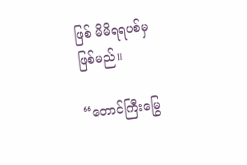ဖြစ် မိမိရရပစ်မှ ဖြစ်မည်။

“တောင်ကြီးမြွေ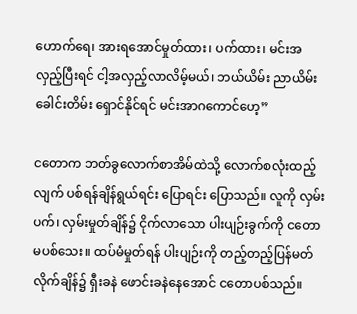ဟောက်ရေ၊ အားရအောင်မှုတ်ထား၊ ပက်ထား၊ မင်းအလှည့်ပြီးရင် ငါ့အလှည့်လာလိမ့်မယ်၊ ဘယ်ယိမ်း ညာယိမ်း ခေါင်းတိမ်း ရှောင်နိုင်ရင် မင်းအာဂကောင်ဟေ့”

ငတောက ဘတ်ခွလောက်စာအိမ်ထဲသို့ လောက်စလုံးထည့်လျက် ပစ်ရန်ချိန်ရွယ်ရင်း ပြောရင်း ပြောသည်။ လူကို လှမ်းပက်၊ လှမ်းမှုတ်ချိန်၌ ငိုက်လာသော ပါးပျဉ်းခွက်ကို ငတော မပစ်သေး။ ထပ်မံမှုတ်ရန် ပါးပျဉ်းကို တည့်တည့်ပြန်မတ်လိုက်ချိန်၌ ရှီးခနဲ ဖောင်းခနဲနေအောင် ငတောပစ်သည်။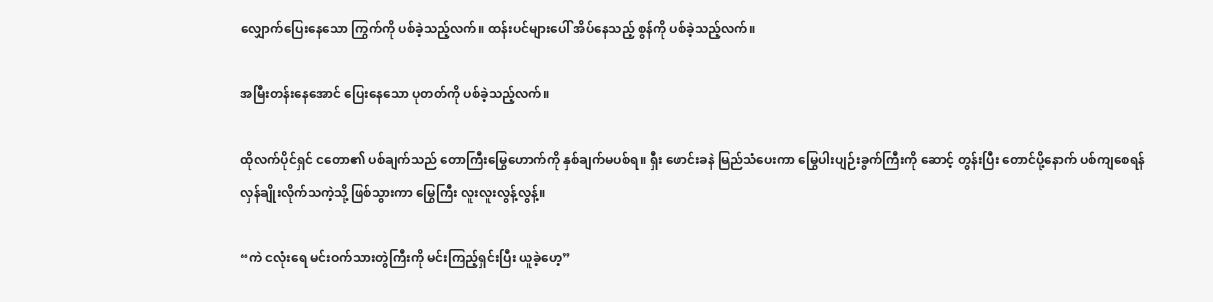လျှောက်ပြေးနေသော ကြွက်ကို ပစ်ခဲ့သည့်လက်။ ထန်းပင်များပေါ် အိပ်နေသည့် စွန်ကို ပစ်ခဲ့သည့်လက်။

အမြီးတန်းနေအောင် ပြေးနေသော ပုတတ်ကို ပစ်ခဲ့သည့်လက်။

ထိုလက်ပိုင်ရှင် ငတော၏ ပစ်ချက်သည် တောကြီးမြွေဟောက်ကို နှစ်ချက်မပစ်ရ။ ရှီး ဖောင်းခနဲ မြည်သံပေးကာ မြွေပါးပျဉ်းခွက်ကြီးကို ဆောင့် တွန်းပြီး တောင်ပို့နောက် ပစ်ကျစေရန် လှန်ချိုးလိုက်သကဲ့သို့ ဖြစ်သွားကာ မြွေကြီး လူးလူးလွန့်လွန့်။

“ကဲ ငလုံးရေ မင်းဝက်သားတွဲကြီးကို မင်းကြည့်ရှင်းပြီး ယူခဲ့ဟေ့”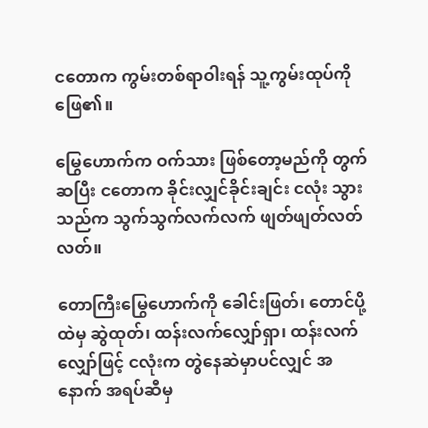ငတောက ကွမ်းတစ်ရာဝါးရန် သူ့ကွမ်းထုပ်ကို ဖြေ၏။

မြွေဟောက်က ဝက်သား ဖြစ်တော့မည်ကို တွက်ဆပြီး ငတောက ခိုင်းလျှင်ခိုင်းချင်း ငလုံး သွားသည်က သွက်သွက်လက်လက် ဖျတ်ဖျတ်လတ်လတ်။

တောကြီးမြွေဟောက်ကို ခေါင်းဖြတ်၊ တောင်ပို့ထဲမှ ဆွဲထုတ်၊ ထန်းလက်လျှော်ရှာ၊ ထန်းလက်လျှော်ဖြင့် ငလုံးက တွဲနေဆဲမှာပင်လျှင် အနောက် အရပ်ဆီမှ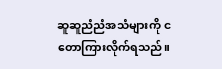ဆူဆူညံညံအသံများကို ငတောကြားလိုက်ရသည်။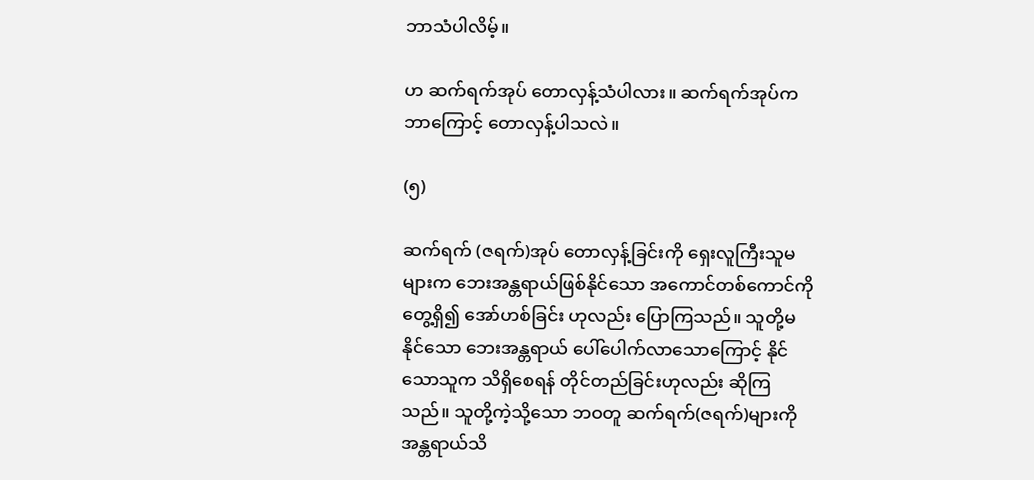ဘာသံပါလိမ့်။

ဟ ဆက်ရက်အုပ် တောလှန့်သံပါလား။ ဆက်ရက်အုပ်က ဘာကြောင့် တောလှန့်ပါသလဲ။

(၅)

ဆက်ရက် (ဇရက်)အုပ် တောလှန့်ခြင်းကို ရှေးလူကြီးသူမများက ဘေးအန္တရာယ်ဖြစ်နိုင်သော အကောင်တစ်ကောင်ကို တွေ့ရှိ၍ အော်ဟစ်ခြင်း ဟုလည်း ပြောကြသည်။ သူတို့မနိုင်သော ဘေးအန္တရာယ် ပေါ်ပေါက်လာသောကြောင့် နိုင်သောသူက သိရှိစေရန် တိုင်တည်ခြင်းဟုလည်း ဆိုကြသည်။ သူတို့ကဲ့သို့သော ဘဝတူ ဆက်ရက်(ဇရက်)များကို အန္တရာယ်သိ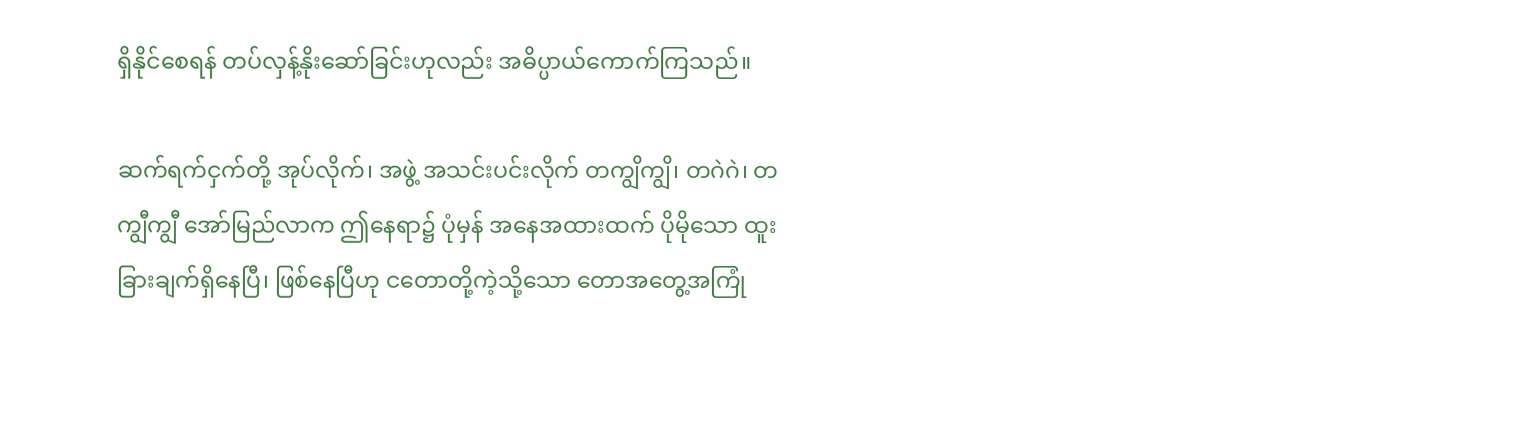ရှိနိုင်စေရန် တပ်လှန့်နိုးဆော်ခြင်းဟုလည်း အဓိပ္ပာယ်ကောက်ကြသည်။

ဆက်ရက်ငှက်တို့ အုပ်လိုက်၊ အဖွဲ့ အသင်းပင်းလိုက် တကျွိကျွိ၊ တဂဲဂဲ၊ တကျွီကျွီ အော်မြည်လာက ဤနေရာ၌ ပုံမှန် အနေအထားထက် ပိုမိုသော ထူးခြားချက်ရှိနေပြီ၊ ဖြစ်နေပြီဟု ငတောတို့ကဲ့သို့သော တောအတွေ့အကြုံ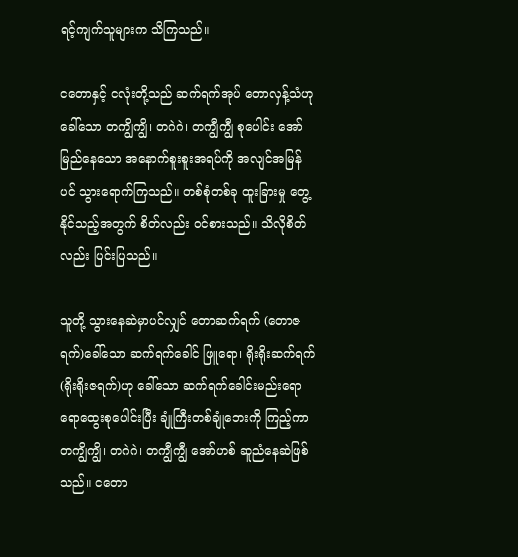ရင့်ကျက်သူများက သိကြသည်။

ငတောနှင့် ငလုံးတို့သည် ဆက်ရက်အုပ် တောလှန့်သံဟု ခေါ်သော တကျွိကျွိ၊ တဂဲဂဲ၊ တကျွီကျွီ စုပေါင်း အော်မြည်နေသော အနောက်စူးစူးအရပ်ကို အလျင်အမြန်ပင် သွားရောက်ကြသည်။ တစ်စုံတစ်ခု ထူးခြားမှု တွေ့နိုင်သည့်အတွက် စိတ်လည်း ဝင်စားသည်။ သိလိုစိတ်လည်း ပြင်းပြသည်။

သူတို့ သွားနေဆဲမှာပင်လျှင် တောဆက်ရက် (တောဇရက်)ခေါ်သော ဆက်ရက်ခေါင် ဖြူရော၊ ရိုးရိုးဆက်ရက် (ရိုးရိုးဇရက်)ဟု ခေါ်သော ဆက်ရက်ခေါင်းမည်းရော ရောထွေးစုပေါင်းပြီး ချုံကြီးတစ်ချုံဘေးကို ကြည့်ကာ တကျွိကျွိ၊ တဂဲဂဲ၊ တကျွီကျွီ အော်ဟစ် ဆူညံနေဆဲဖြစ်သည်။ ငတော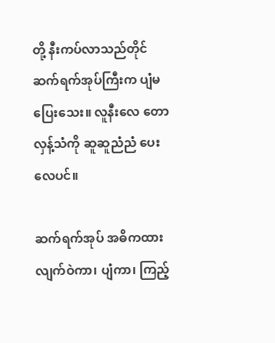တို့ နီးကပ်လာသည်တိုင် ဆက်ရက်အုပ်ကြီးက ပျံမပြေးသေး။ လူနီးလေ တောလှန့်သံကို ဆူဆူညံညံ ပေးလေပင်။

ဆက်ရက်အုပ် အဓိကထားလျက်ဝဲကာ၊ ပျံကာ၊ ကြည့်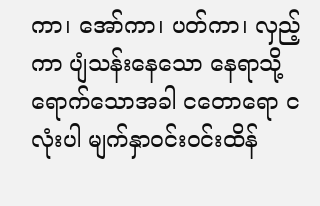ကာ၊ အော်ကာ၊ ပတ်ကာ၊ လှည့်ကာ ပျံသန်းနေသော နေရာသို့ ရောက်သောအခါ ငတောရော ငလုံးပါ မျက်နှာဝင်းဝင်းထိန်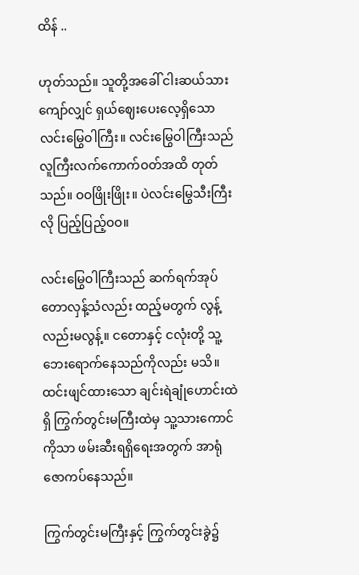ထိန် ..

ဟုတ်သည်။ သူတို့အခေါ် ငါးဆယ်သားကျော်လျှင် ရှယ်ဈေးပေးလေ့ရှိသော လင်းမြွေဝါကြီး။ လင်းမြွေဝါကြီးသည် လူကြီးလက်ကောက်ဝတ်အထိ တုတ်သည်။ ဝဝဖြိုးဖြိုး။ ပဲလင်းမြွေသီးကြီးလို ပြည့်ပြည့်ဝဝ။

လင်းမြွေဝါကြီးသည် ဆက်ရက်အုပ် တောလှန့်သံလည်း ထည့်မတွက် လွန့်လည်းမလွန့်။ ငတောနှင့် ငလုံးတို့ သူ့ဘေးရောက်နေသည်ကိုလည်း မသိ။ ထင်းဖျင်ထားသော ချင်းရဲချုံဟောင်းထဲရှိ ကြွက်တွင်းမကြီးထဲမှ သူ့သားကောင်ကိုသာ ဖမ်းဆီးရရှိရေးအတွက် အာရုံဇောကပ်နေသည်။

ကြွက်တွင်းမကြီးနှင့် ကြွက်တွင်းခွဲ၌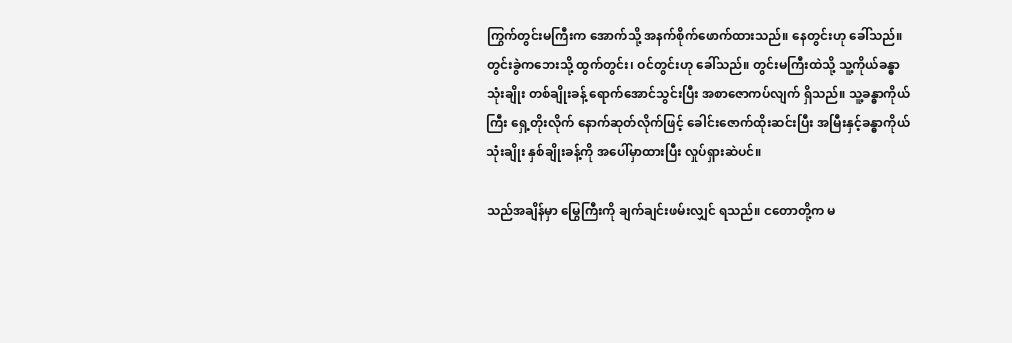ကြွက်တွင်းမကြီးက အောက်သို့ အနက်စိုက်ဖောက်ထားသည်။ နေတွင်းဟု ခေါ်သည်။ တွင်းခွဲကဘေးသို့ ထွက်တွင်း၊ ဝင်တွင်းဟု ခေါ်သည်။ တွင်းမကြီးထဲသို့ သူ့ကိုယ်ခန္ဓာ သုံးချိုး တစ်ချိုးခန့် ရောက်အောင်သွင်းပြီး အစာဇောကပ်လျက် ရှိသည်။ သူ့ခန္ဓာကိုယ်ကြီး ရှေ့တိုးလိုက် နောက်ဆုတ်လိုက်ဖြင့် ခေါင်းဇောက်ထိုးဆင်းပြီး အမြီးနှင့်ခန္ဓာကိုယ် သုံးချိုး နှစ်ချိုးခန့်ကို အပေါ်မှာထားပြီး လှုပ်ရှားဆဲပင်။

သည်အချိန်မှာ မြွေကြီးကို ချက်ချင်းဖမ်းလျှင် ရသည်။ ငတောတို့က မ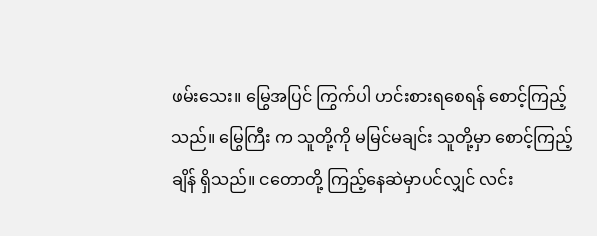ဖမ်းသေး။ မြွေအပြင် ကြွက်ပါ ဟင်းစားရစေရန် စောင့်ကြည့်သည်။ မြွေကြီး က သူတို့ကို မမြင်မချင်း သူတို့မှာ စောင့်ကြည့်ချိန် ရှိသည်။ ငတောတို့ ကြည့်နေဆဲမှာပင်လျှင် လင်း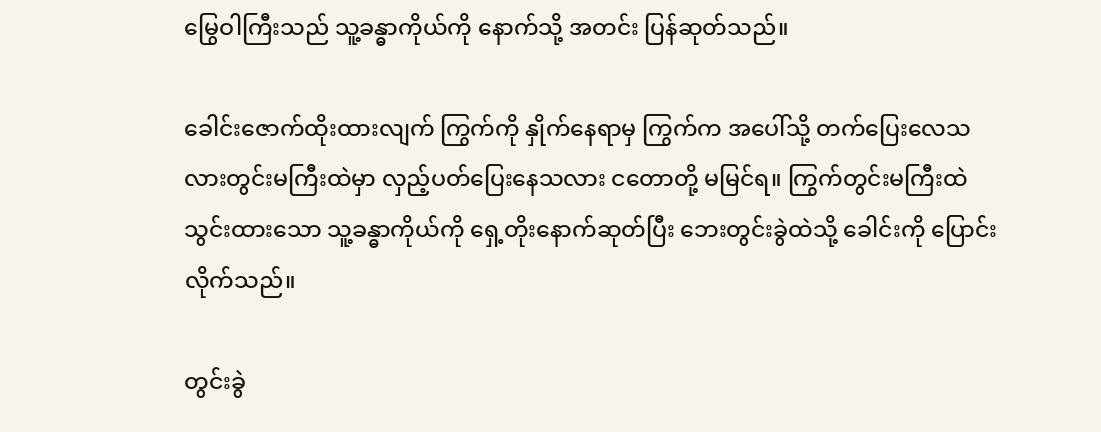မြွေဝါကြီးသည် သူ့ခန္ဓာကိုယ်ကို နောက်သို့ အတင်း ပြန်ဆုတ်သည်။

ခေါင်းဇောက်ထိုးထားလျက် ကြွက်ကို နှိုက်နေရာမှ ကြွက်က အပေါ်သို့ တက်ပြေးလေသလားတွင်းမကြီးထဲမှာ လှည့်ပတ်ပြေးနေသလား ငတောတို့ မမြင်ရ။ ကြွက်တွင်းမကြီးထဲ သွင်းထားသော သူ့ခန္ဓာကိုယ်ကို ရှေ့တိုးနောက်ဆုတ်ပြီး ဘေးတွင်းခွဲထဲသို့ ခေါင်းကို ပြောင်းလိုက်သည်။

တွင်းခွဲ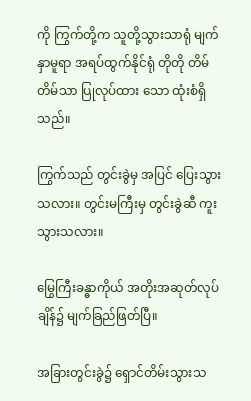ကို ကြွက်တို့က သူတို့သွားသာရုံ မျက်နှာမူရာ အရပ်ထွက်နိုင်ရုံ တိုတို တိမ်တိမ်သာ ပြုလုပ်ထား သော ထုံးစံရှိသည်။

ကြွက်သည် တွင်းခွဲမှ အပြင် ပြေးသွားသလား။ တွင်းမကြီးမှ တွင်းခွဲဆီ ကူးသွားသလား။

မြွေကြီးခန္ဓာကိုယ် အတိုးအဆုတ်လုပ်ချိန်၌ မျက်ခြည်ဖြတ်ပြီ။

အခြားတွင်းခွဲ၌ ရှောင်တိမ်းသွားသ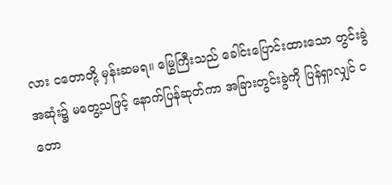လား ငတောတို့ မှန်းဆမရ။ မြွေကြီးသည် ခေါင်းပြောင်းထားသော တွင်းခွဲအဆုံး၌ မတွေ့သဖြင့် နောက်ပြန်ဆုတ်ကာ အခြားတွင်းခွဲကို ပြန်ရှာလျှင် ငတော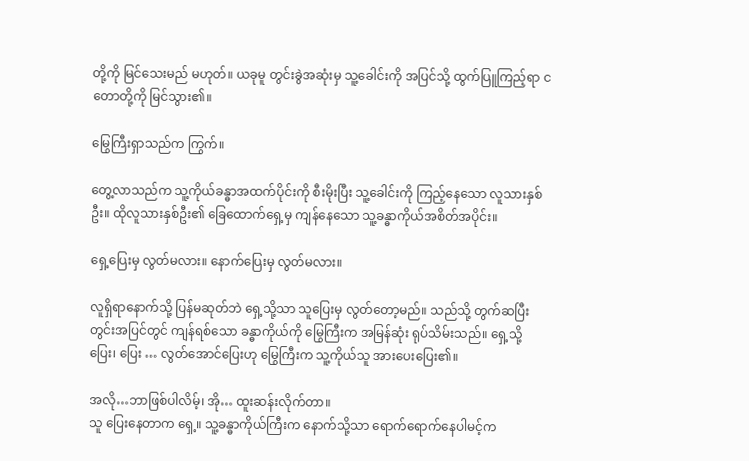တို့ကို မြင်သေးမည် မဟုတ်။ ယခုမူ တွင်းခွဲအဆုံးမှ သူ့ခေါင်းကို အပြင်သို့ ထွက်ပြူကြည့်ရာ ငတောတို့ကို မြင်သွား၏။

မြွေကြီးရှာသည်က ကြွက်။

တွေ့လာသည်က သူ့ကိုယ်ခန္ဓာအထက်ပိုင်းကို စီးမိုးပြီး သူ့ခေါင်းကို ကြည့်နေသော လူသားနှစ်ဦး။ ထိုလူသားနှစ်ဦး၏ ခြေထောက်ရှေ့မှ ကျန်နေသော သူ့ခန္ဓာကိုယ်အစိတ်အပိုင်း။

ရှေ့ပြေးမှ လွတ်မလား။ နောက်ပြေးမှ လွတ်မလား။

လူရှိရာနောက်သို့ ပြန်မဆုတ်ဘဲ ရှေ့သို့သာ သူပြေးမှ လွတ်တော့မည်။ သည်သို့ တွက်ဆပြီး တွင်းအပြင်တွင် ကျန်ရစ်သော ခန္ဓာကိုယ်ကို မြွေကြီးက အမြန်ဆုံး ရုပ်သိမ်းသည်။ ရှေ့သို့ပြေး၊ ပြေး … လွတ်အောင်ပြေးဟု မြွေကြီးက သူ့ကိုယ်သူ အားပေးပြေး၏။

အလို…ဘာဖြစ်ပါလိမ့်၊ အို… ထူးဆန်းလိုက်တာ။
သူ ပြေးနေတာက ရှေ့။ သူ့ခန္ဓာကိုယ်ကြီးက နောက်သို့သာ ရောက်ရောက်နေပါမင့်က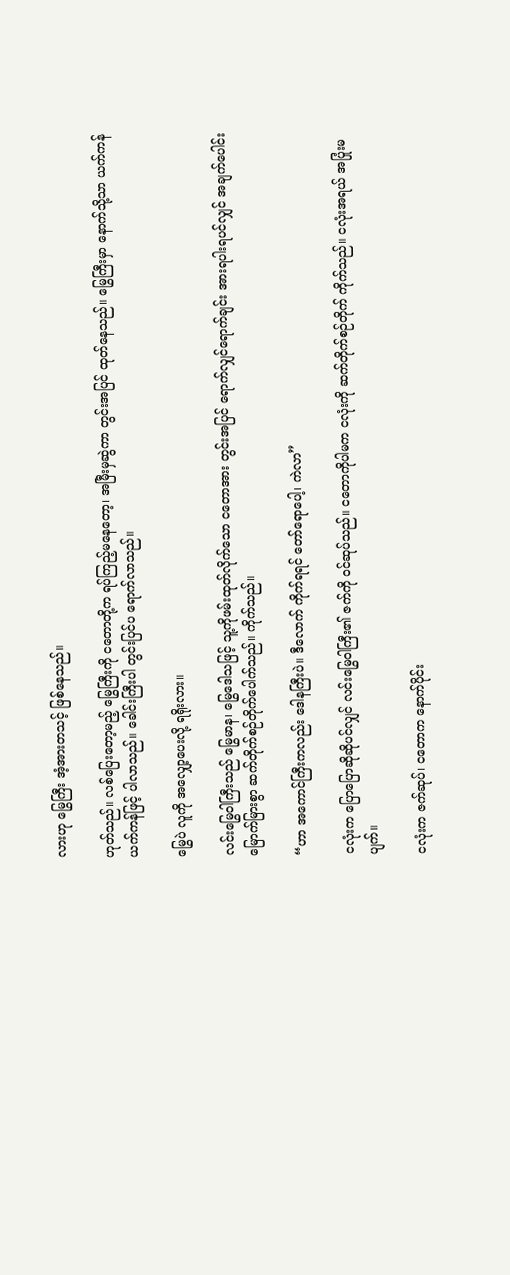လားဟု မြွေကြီး အံ့အားတသင့် ဖြစ်နေသည်။

ဟုတ်သည်။ လစ်ပြေးတော့မည့် မြွေကြီးကို ငတောတို့က ရပ်ကြည့်မနေတော့၊ အမြီးမှဆွဲကာ တွင်းအပြင် ထုတ်နေသည်။ မြွေကြီးမှာ နောက်သို့သာ ယက်ကန်ယက်ကန်ဖြင့် ပါလာသည်။ ခေါင်းကြီးပါ တွင်းပြင်ပ ရောက်လာသည်။

မြွေပဲ လူကို အလျှော့ပေးလို့ ရရိုးလား။

လင်းမြွေဝါကြီးသည် မြွေမာန၊ မြွေဒေါသဖြင့် သူ့ကိုဖမ်းထုတ်လိုက်သော ငတောအား တွင်းအပြင် ရောက်လျှင်ရောက်ချင်း အားရပါးရပင်လျှင် အချက်ပေါင်း မြောက်မြားစွာ ဆက်တိုက်စဉ်တိုက်ပေါက်သည်။ ကိုက်သည်။

“ဟာ အကောင်ကြီးကလည်း ဒေါနကြီးပဲ။ ဒီလောက် ကိုက်ရရင် တော်ရောပေါ့၊ ကဲလာ”

ငလုံးက ပြောပြောဆိုဆိုပင်လျှင် လင်းမြွေဝါကြီး၏ ဇက်ကို ဝင်ဆုပ်သည်။ ငတောကိုပါမက ငလုံးကို ဆက်တိုက်စဉ်တိုက် ကိုက်သည်။ ငလုံးအရယ် အပြုံးမပျက်။

ငလုံးက ဇက်ဆုပ်၊ ငတောက နောက်ပိုင်း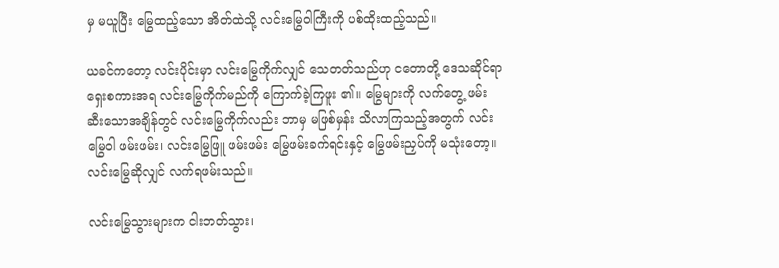မှ မယူပြီး မြွေထည့်သော အိတ်ထဲသို့ လင်းမြွေဝါကြီးကို ပစ်ထိုးထည့်သည်။

ယခင်ကတော့ လင်းပိုင်းမှာ လင်းမြွေကိုက်လျှင် သေတတ်သည်ဟု ငတောတို့ ဒေသဆိုင်ရာ ရှေးစကားအရ လင်းမြွေကိုက်မည်ကို ကြောက်ခဲ့ကြဖူး ၏။ မြွေများကို လက်တွေ့ ဖမ်းဆီးသောအချိန်တွင် လင်းမြွေကိုက်လည်း ဘာမှ မဖြစ်မှန်း သိလာကြသည့်အတွက် လင်းမြွေဝါ ဖမ်းဖမ်း၊ လင်းမြွေဖြူ ဖမ်းဖမ်း မြွေဖမ်းခက်ရင်းနှင့် မြွေဖမ်းညှပ်ကို မသုံးတော့။ လင်းမြွေဆိုလျှင် လက်ရဖမ်းသည်။

လင်းမြွေသွားများက ငါးဘတ်သွား၊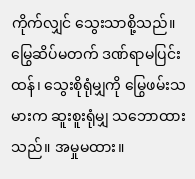ကိုက်လျှင် သွေးသာစို့သည်။ မြွေဆိပ်မတက် ဒဏ်ရာမပြင်းထန်၊ သွေးစိုရုံမျှကို မြွေဖမ်းသမားက ဆူးစူးရုံမျှ သဘောထားသည်။ အမှုမထား။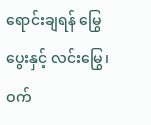ရောင်းချရန် မြွေပွေးနှင့် လင်းမြွေ၊ ဝက်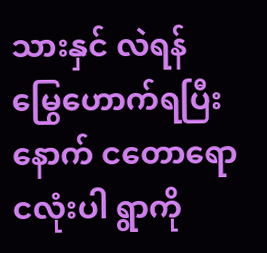သားနှင် လဲရန် မြွေဟောက်ရပြီးနောက် ငတောရော ငလုံးပါ ရွာကို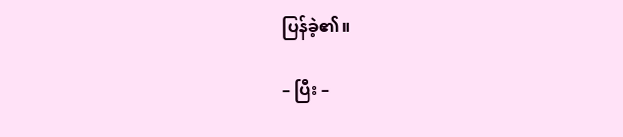ပြန်ခဲ့၏။

– ပြီး –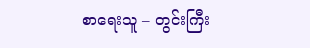စာရေးသူ – တွင်းကြီး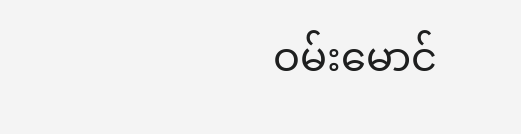ဝမ်းမောင်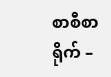စာစီစာရိုက် –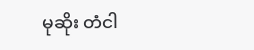မုဆိုး တံငါ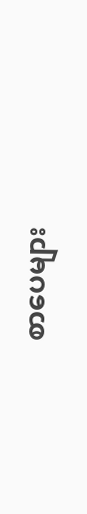စာပေများ